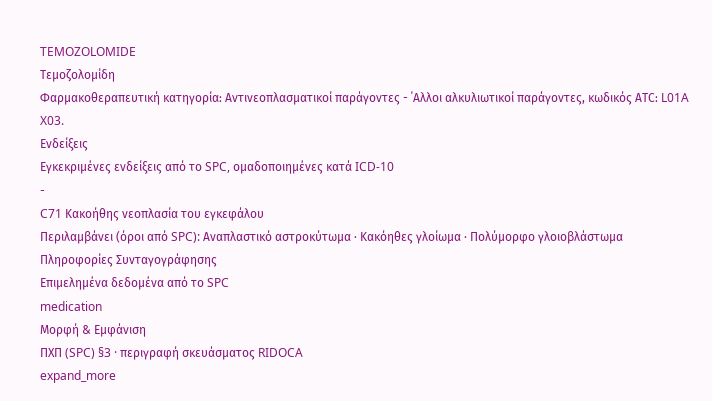TEMOZOLOMIDE
Τεμοζολομίδη
Φαρμακοθεραπευτική κατηγορία: Αντινεοπλασματικοί παράγοντες - ΄Αλλοι αλκυλιωτικοί παράγοντες, κωδικός ΑTC: L01A X03.
Ενδείξεις
Εγκεκριμένες ενδείξεις από το SPC, ομαδοποιημένες κατά ICD-10
-
C71 Κακοήθης νεοπλασία του εγκεφάλου
Περιλαμβάνει (όροι από SPC): Αναπλαστικό αστροκύτωμα · Κακόηθες γλοίωμα · Πολύμορφο γλοιοβλάστωμα
Πληροφορίες Συνταγογράφησης
Επιμελημένα δεδομένα από το SPC
medication
Μορφή & Εμφάνιση
ΠΧΠ (SPC) §3 · περιγραφή σκευάσματος RIDOCA
expand_more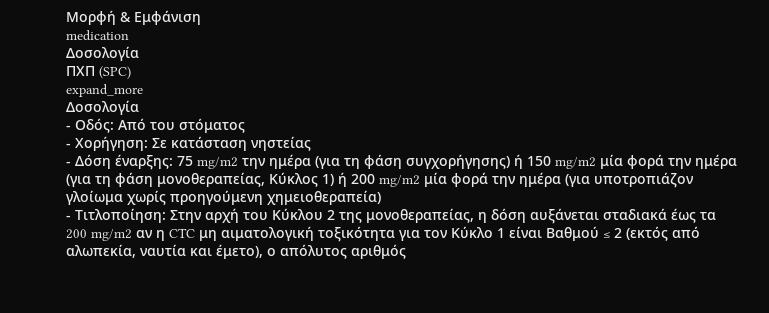Μορφή & Εμφάνιση
medication
Δοσολογία
ΠΧΠ (SPC)
expand_more
Δοσολογία
- Οδός: Από του στόματος
- Χορήγηση: Σε κατάσταση νηστείας
- Δόση έναρξης: 75 mg/m2 την ημέρα (για τη φάση συγχορήγησης) ή 150 mg/m2 μία φορά την ημέρα (για τη φάση μονοθεραπείας, Κύκλος 1) ή 200 mg/m2 μία φορά την ημέρα (για υποτροπιάζον γλοίωμα χωρίς προηγούμενη χημειοθεραπεία)
- Τιτλοποίηση: Στην αρχή του Κύκλου 2 της μονοθεραπείας, η δόση αυξάνεται σταδιακά έως τα 200 mg/m2 αν η CTC μη αιματολογική τοξικότητα για τον Κύκλο 1 είναι Βαθμού ≤ 2 (εκτός από αλωπεκία, ναυτία και έμετο), ο απόλυτος αριθμός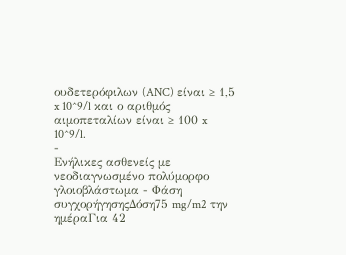ουδετερόφιλων (ANC) είναι ≥ 1,5 x 10^9/l και ο αριθμός αιμοπεταλίων είναι ≥ 100 x 10^9/l.
-
Ενήλικες ασθενείς με νεοδιαγνωσμένο πολύμορφο γλοιοβλάστωμα - Φάση συγχορήγησηςΔόση75 mg/m2 την ημέραΓια 42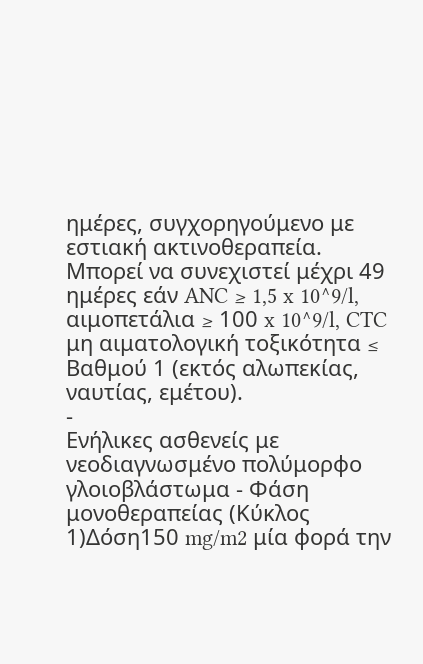ημέρες, συγχορηγούμενο με εστιακή ακτινοθεραπεία. Μπορεί να συνεχιστεί μέχρι 49 ημέρες εάν ANC ≥ 1,5 x 10^9/l, αιμοπετάλια ≥ 100 x 10^9/l, CTC μη αιματολογική τοξικότητα ≤ Βαθμού 1 (εκτός αλωπεκίας, ναυτίας, εμέτου).
-
Ενήλικες ασθενείς με νεοδιαγνωσμένο πολύμορφο γλοιοβλάστωμα - Φάση μονοθεραπείας (Κύκλος 1)Δόση150 mg/m2 μία φορά την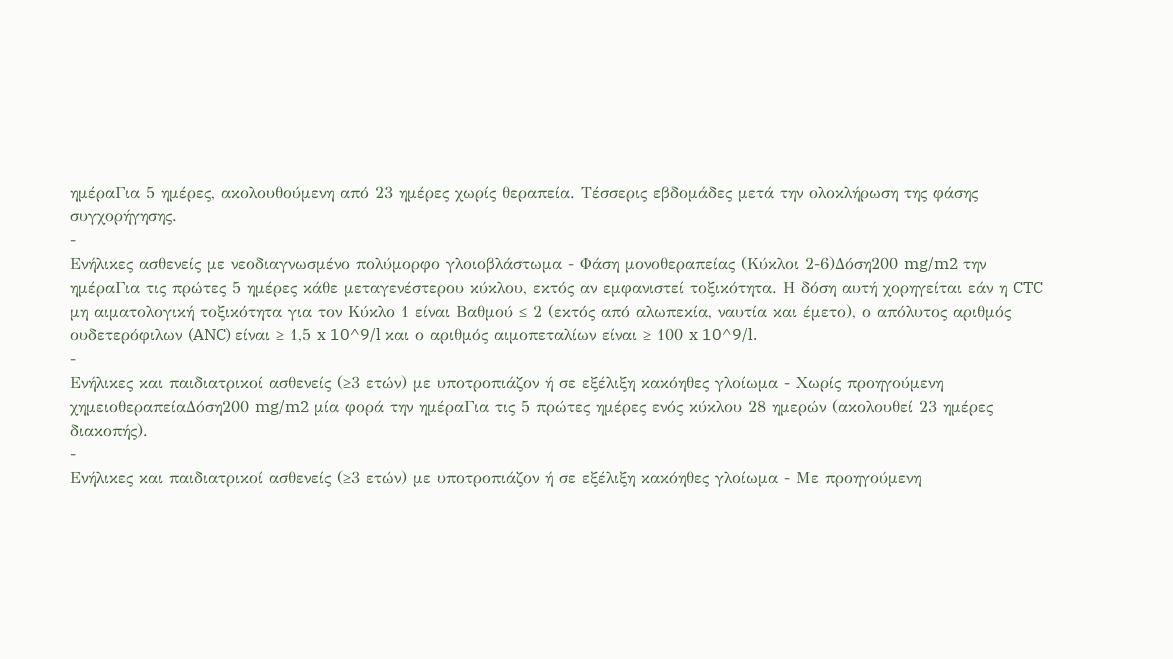ημέραΓια 5 ημέρες, ακολουθούμενη από 23 ημέρες χωρίς θεραπεία. Τέσσερις εβδομάδες μετά την ολοκλήρωση της φάσης συγχορήγησης.
-
Ενήλικες ασθενείς με νεοδιαγνωσμένο πολύμορφο γλοιοβλάστωμα - Φάση μονοθεραπείας (Κύκλοι 2-6)Δόση200 mg/m2 την ημέραΓια τις πρώτες 5 ημέρες κάθε μεταγενέστερου κύκλου, εκτός αν εμφανιστεί τοξικότητα. Η δόση αυτή χορηγείται εάν η CTC μη αιματολογική τοξικότητα για τον Κύκλο 1 είναι Βαθμού ≤ 2 (εκτός από αλωπεκία, ναυτία και έμετο), ο απόλυτος αριθμός ουδετερόφιλων (ANC) είναι ≥ 1,5 x 10^9/l και ο αριθμός αιμοπεταλίων είναι ≥ 100 x 10^9/l.
-
Ενήλικες και παιδιατρικοί ασθενείς (≥3 ετών) με υποτροπιάζον ή σε εξέλιξη κακόηθες γλοίωμα - Χωρίς προηγούμενη χημειοθεραπείαΔόση200 mg/m2 μία φορά την ημέραΓια τις 5 πρώτες ημέρες ενός κύκλου 28 ημερών (ακολουθεί 23 ημέρες διακοπής).
-
Ενήλικες και παιδιατρικοί ασθενείς (≥3 ετών) με υποτροπιάζον ή σε εξέλιξη κακόηθες γλοίωμα - Με προηγούμενη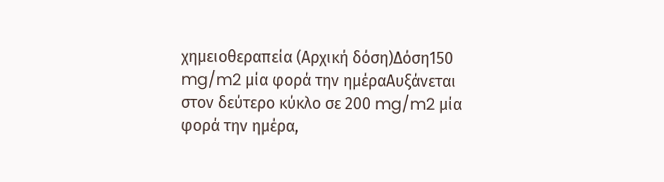χημειοθεραπεία (Αρχική δόση)Δόση150 mg/m2 μία φορά την ημέραΑυξάνεται στον δεύτερο κύκλο σε 200 mg/m2 μία φορά την ημέρα,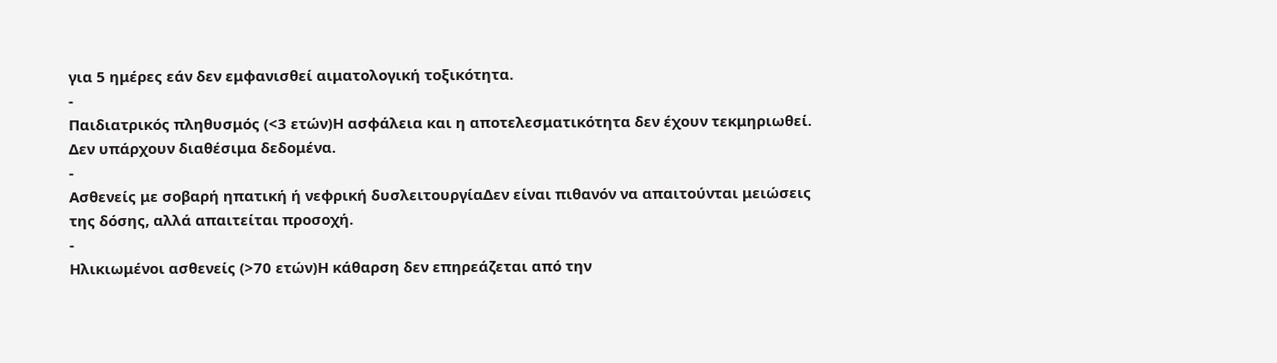για 5 ημέρες εάν δεν εμφανισθεί αιματολογική τοξικότητα.
-
Παιδιατρικός πληθυσμός (<3 ετών)Η ασφάλεια και η αποτελεσματικότητα δεν έχουν τεκμηριωθεί. Δεν υπάρχουν διαθέσιμα δεδομένα.
-
Ασθενείς με σοβαρή ηπατική ή νεφρική δυσλειτουργίαΔεν είναι πιθανόν να απαιτούνται μειώσεις της δόσης, αλλά απαιτείται προσοχή.
-
Ηλικιωμένοι ασθενείς (>70 ετών)Η κάθαρση δεν επηρεάζεται από την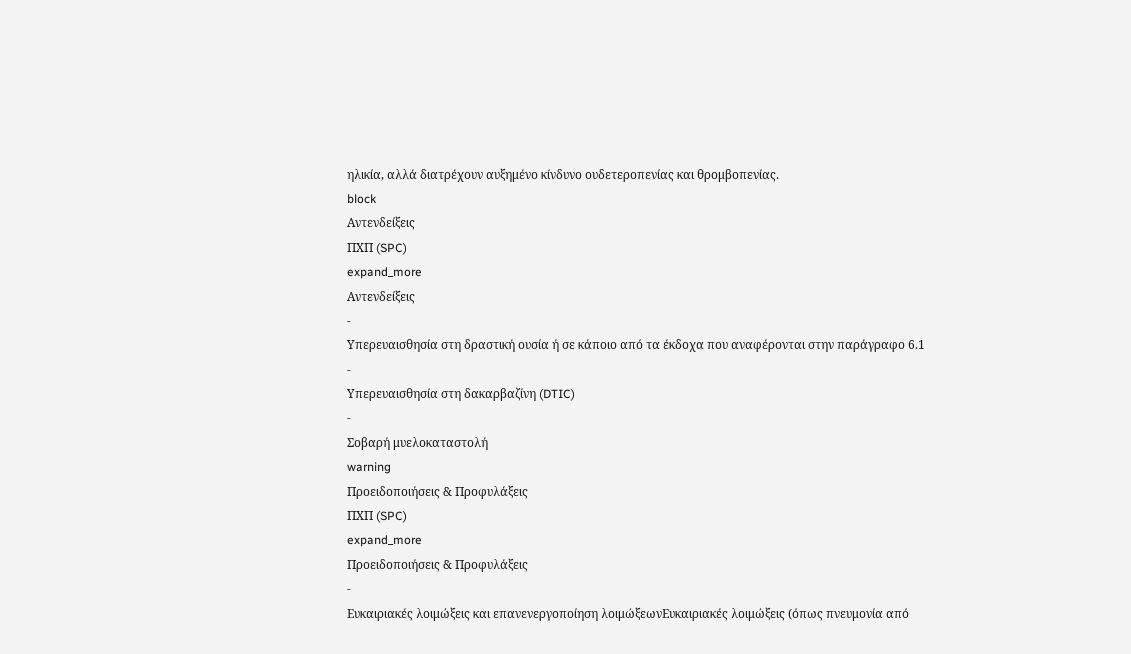ηλικία, αλλά διατρέχουν αυξημένο κίνδυνο ουδετεροπενίας και θρομβοπενίας.
block
Αντενδείξεις
ΠΧΠ (SPC)
expand_more
Αντενδείξεις
-
Υπερευαισθησία στη δραστική ουσία ή σε κάποιο από τα έκδοχα που αναφέρονται στην παράγραφο 6.1
-
Υπερευαισθησία στη δακαρβαζίνη (DTIC)
-
Σοβαρή μυελοκαταστολή
warning
Προειδοποιήσεις & Προφυλάξεις
ΠΧΠ (SPC)
expand_more
Προειδοποιήσεις & Προφυλάξεις
-
Ευκαιριακές λοιμώξεις και επανενεργοποίηση λοιμώξεωνΕυκαιριακές λοιμώξεις (όπως πνευμονία από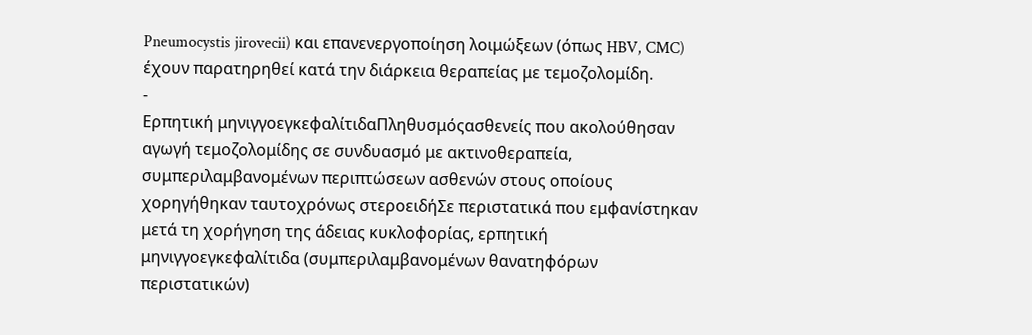Pneumocystis jirovecii) και επανενεργοποίηση λοιμώξεων (όπως HBV, CMC) έχουν παρατηρηθεί κατά την διάρκεια θεραπείας με τεμοζολομίδη.
-
Ερπητική μηνιγγοεγκεφαλίτιδαΠληθυσμόςασθενείς που ακολούθησαν αγωγή τεμοζολομίδης σε συνδυασμό με ακτινοθεραπεία, συμπεριλαμβανομένων περιπτώσεων ασθενών στους οποίους χορηγήθηκαν ταυτοχρόνως στεροειδήΣε περιστατικά που εμφανίστηκαν μετά τη χορήγηση της άδειας κυκλοφορίας, ερπητική μηνιγγοεγκεφαλίτιδα (συμπεριλαμβανομένων θανατηφόρων περιστατικών)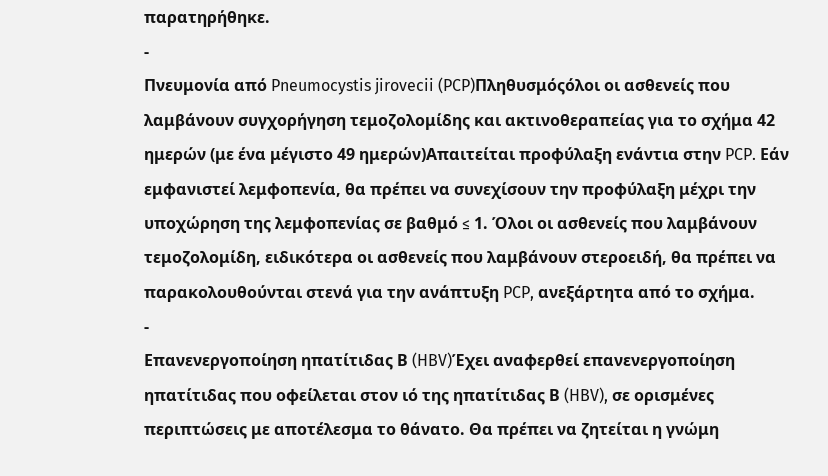παρατηρήθηκε.
-
Πνευμονία από Pneumocystis jirovecii (PCP)Πληθυσμόςόλοι οι ασθενείς που λαμβάνουν συγχορήγηση τεμοζολομίδης και ακτινοθεραπείας για το σχήμα 42 ημερών (με ένα μέγιστο 49 ημερών)Απαιτείται προφύλαξη ενάντια στην PCP. Εάν εμφανιστεί λεμφοπενία, θα πρέπει να συνεχίσουν την προφύλαξη μέχρι την υποχώρηση της λεμφοπενίας σε βαθμό ≤ 1. Όλοι οι ασθενείς που λαμβάνουν τεμοζολομίδη, ειδικότερα οι ασθενείς που λαμβάνουν στεροειδή, θα πρέπει να παρακολουθούνται στενά για την ανάπτυξη PCP, ανεξάρτητα από το σχήμα.
-
Επανενεργοποίηση ηπατίτιδας Β (HBV)Έχει αναφερθεί επανενεργοποίηση ηπατίτιδας που οφείλεται στον ιό της ηπατίτιδας Β (HBV), σε ορισμένες περιπτώσεις με αποτέλεσμα το θάνατο. Θα πρέπει να ζητείται η γνώμη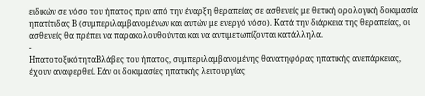ειδικών σε νόσο του ήπατος πριν από την έναρξη θεραπείας σε ασθενείς με θετική ορολογική δοκιμασία ηπατίτιδας Β (συμπεριλαμβανομένων και αυτών με ενεργό νόσο). Κατά την διάρκεια της θεραπείας, οι ασθενείς θα πρέπει να παρακολουθούνται και να αντιμετωπίζονται κατάλληλα.
-
ΗπατοτοξικότηταΒλάβες του ήπατος, συμπεριλαμβανομένης θανατηφόρας ηπατικής ανεπάρκειας, έχουν αναφερθεί. Εάν οι δοκιμασίες ηπατικής λειτουργίας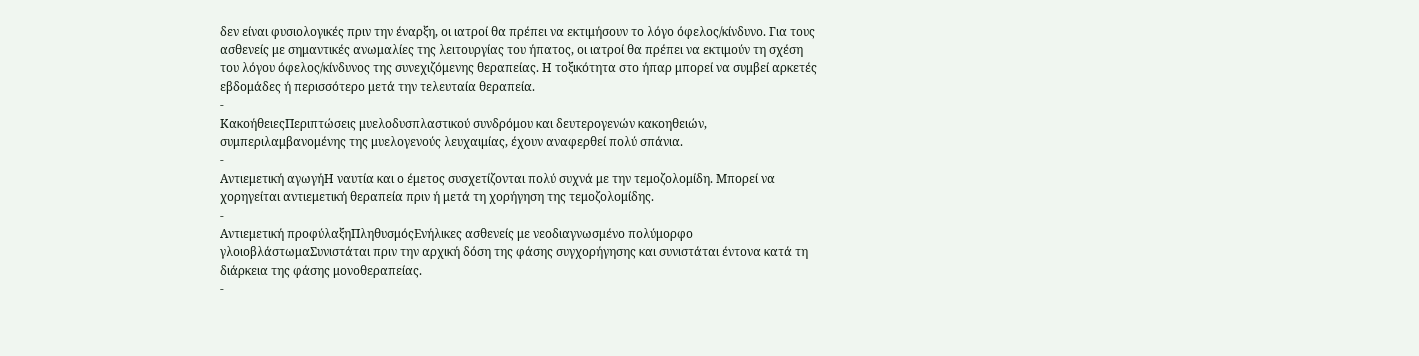δεν είναι φυσιολογικές πριν την έναρξη, οι ιατροί θα πρέπει να εκτιμήσουν το λόγο όφελος/κίνδυνο. Για τους ασθενείς με σημαντικές ανωμαλίες της λειτουργίας του ήπατος, οι ιατροί θα πρέπει να εκτιμούν τη σχέση του λόγου όφελος/κίνδυνος της συνεχιζόμενης θεραπείας. Η τοξικότητα στο ήπαρ μπορεί να συμβεί αρκετές εβδομάδες ή περισσότερο μετά την τελευταία θεραπεία.
-
ΚακοήθειεςΠεριπτώσεις μυελοδυσπλαστικού συνδρόμου και δευτερογενών κακοηθειών, συμπεριλαμβανομένης της μυελογενούς λευχαιμίας, έχουν αναφερθεί πολύ σπάνια.
-
Αντιεμετική αγωγήΗ ναυτία και ο έμετος συσχετίζονται πολύ συχνά με την τεμοζολομίδη. Μπορεί να χορηγείται αντιεμετική θεραπεία πριν ή μετά τη χορήγηση της τεμοζολομίδης.
-
Αντιεμετική προφύλαξηΠληθυσμόςΕνήλικες ασθενείς με νεοδιαγνωσμένο πολύμορφο γλοιοβλάστωμαΣυνιστάται πριν την αρχική δόση της φάσης συγχορήγησης και συνιστάται έντονα κατά τη διάρκεια της φάσης μονοθεραπείας.
-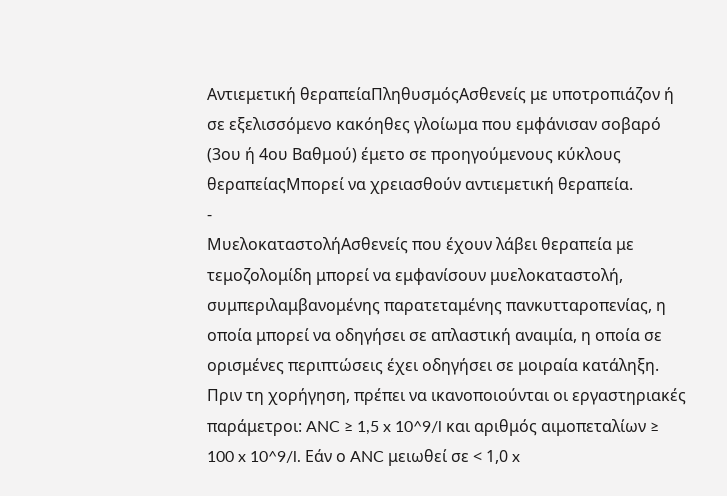Αντιεμετική θεραπείαΠληθυσμόςΑσθενείς με υποτροπιάζον ή σε εξελισσόμενο κακόηθες γλοίωμα που εμφάνισαν σοβαρό (3ου ή 4ου Βαθμού) έμετο σε προηγούμενους κύκλους θεραπείαςΜπορεί να χρειασθούν αντιεμετική θεραπεία.
-
ΜυελοκαταστολήΑσθενείς που έχουν λάβει θεραπεία με τεμοζολομίδη μπορεί να εμφανίσουν μυελοκαταστολή, συμπεριλαμβανομένης παρατεταμένης πανκυτταροπενίας, η οποία μπορεί να οδηγήσει σε απλαστική αναιμία, η οποία σε ορισμένες περιπτώσεις έχει οδηγήσει σε μοιραία κατάληξη. Πριν τη χορήγηση, πρέπει να ικανοποιούνται οι εργαστηριακές παράμετροι: ANC ≥ 1,5 x 10^9/l και αριθμός αιμοπεταλίων ≥ 100 x 10^9/l. Εάν ο ANC μειωθεί σε < 1,0 x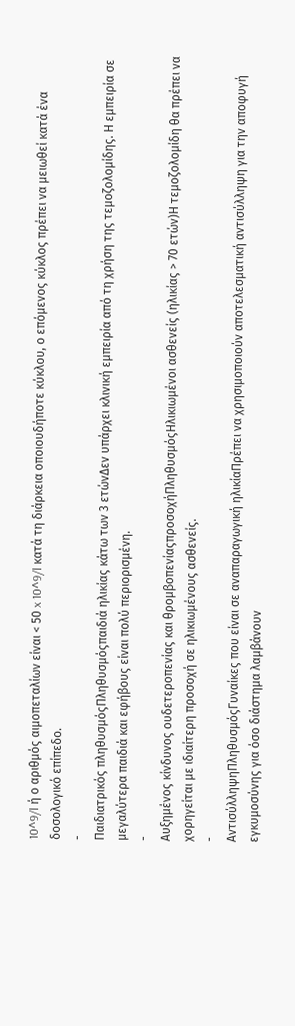10^9/l ή ο αριθμός αιμοπεταλίων είναι < 50 x 10^9/l κατά τη διάρκεια οποιουδήποτε κύκλου, ο επόμενος κύκλος πρέπει να μειωθεί κατά ένα δοσολογικό επίπεδο.
-
Παιδιατρικός πληθυσμόςΠληθυσμόςπαιδιά ηλικίας κάτω των 3 ετώνΔεν υπάρχει κλινική εμπειρία από τη χρήση της τεμοζολομίδης. Η εμπειρία σε μεγαλύτερα παιδιά και εφήβους είναι πολύ περιορισμένη.
-
Αυξημένος κίνδυνος ουδετεροπενίας και θρομβοπενίαςπροσοχήΠληθυσμόςΗλικιωμένοι ασθενείς (ηλικίας > 70 ετών)Η τεμοζολομίδη θα πρέπει να χορηγείται με ιδιαίτερη προσοχή σε ηλικιωμένους ασθενείς.
-
ΑντισύλληψηΠληθυσμόςΓυναίκες που είναι σε αναπαραγωγική ηλικίαΠρέπει να χρησιμοποιούν αποτελεσματική αντισύλληψη για την αποφυγή εγκυμοσύνης για όσο διάστημα λαμβάνουν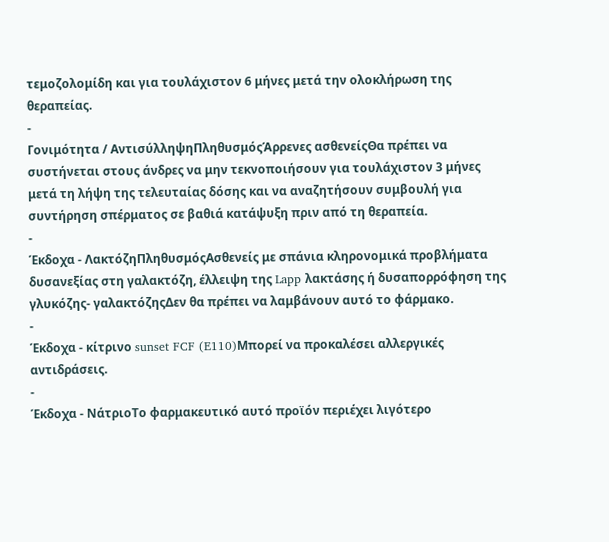τεμοζολομίδη και για τουλάχιστον 6 μήνες μετά την ολοκλήρωση της θεραπείας.
-
Γονιμότητα / ΑντισύλληψηΠληθυσμόςΆρρενες ασθενείςΘα πρέπει να συστήνεται στους άνδρες να μην τεκνοποιήσουν για τουλάχιστον 3 μήνες μετά τη λήψη της τελευταίας δόσης και να αναζητήσουν συμβουλή για συντήρηση σπέρματος σε βαθιά κατάψυξη πριν από τη θεραπεία.
-
Έκδοχα - ΛακτόζηΠληθυσμόςΑσθενείς με σπάνια κληρονομικά προβλήματα δυσανεξίας στη γαλακτόζη, έλλειψη της Lapp λακτάσης ή δυσαπορρόφηση της γλυκόζης- γαλακτόζηςΔεν θα πρέπει να λαμβάνουν αυτό το φάρμακο.
-
Έκδοχα - κίτρινο sunset FCF (E110)Μπορεί να προκαλέσει αλλεργικές αντιδράσεις.
-
Έκδοχα - ΝάτριοΤο φαρμακευτικό αυτό προϊόν περιέχει λιγότερο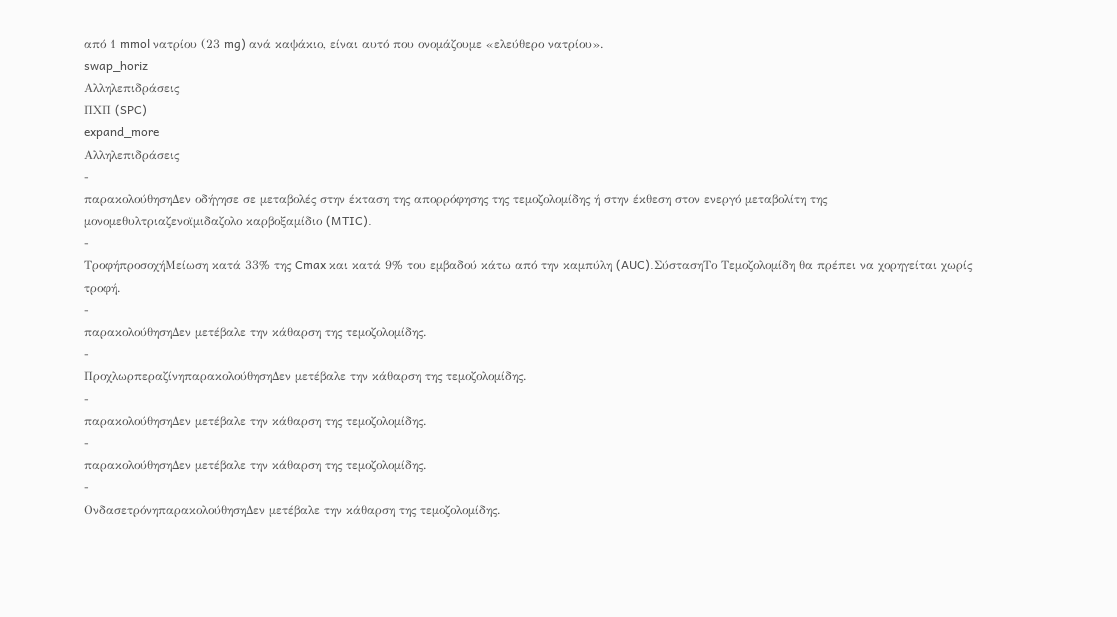από 1 mmol νατρίου (23 mg) ανά καψάκιο, είναι αυτό που ονομάζουμε «ελεύθερο νατρίου».
swap_horiz
Αλληλεπιδράσεις
ΠΧΠ (SPC)
expand_more
Αλληλεπιδράσεις
-
παρακολούθησηΔεν οδήγησε σε μεταβολές στην έκταση της απορρόφησης της τεμοζολομίδης ή στην έκθεση στον ενεργό μεταβολίτη της μονομεθυλτριαζενοϊμιδαζολο καρβοξαμίδιο (MTIC).
-
ΤροφήπροσοχήΜείωση κατά 33% της Cmax και κατά 9% του εμβαδού κάτω από την καμπύλη (AUC).ΣύστασηΤο Τεμοζολομίδη θα πρέπει να χορηγείται χωρίς τροφή.
-
παρακολούθησηΔεν μετέβαλε την κάθαρση της τεμοζολομίδης.
-
ΠροχλωρπεραζίνηπαρακολούθησηΔεν μετέβαλε την κάθαρση της τεμοζολομίδης.
-
παρακολούθησηΔεν μετέβαλε την κάθαρση της τεμοζολομίδης.
-
παρακολούθησηΔεν μετέβαλε την κάθαρση της τεμοζολομίδης.
-
ΟνδασετρόνηπαρακολούθησηΔεν μετέβαλε την κάθαρση της τεμοζολομίδης.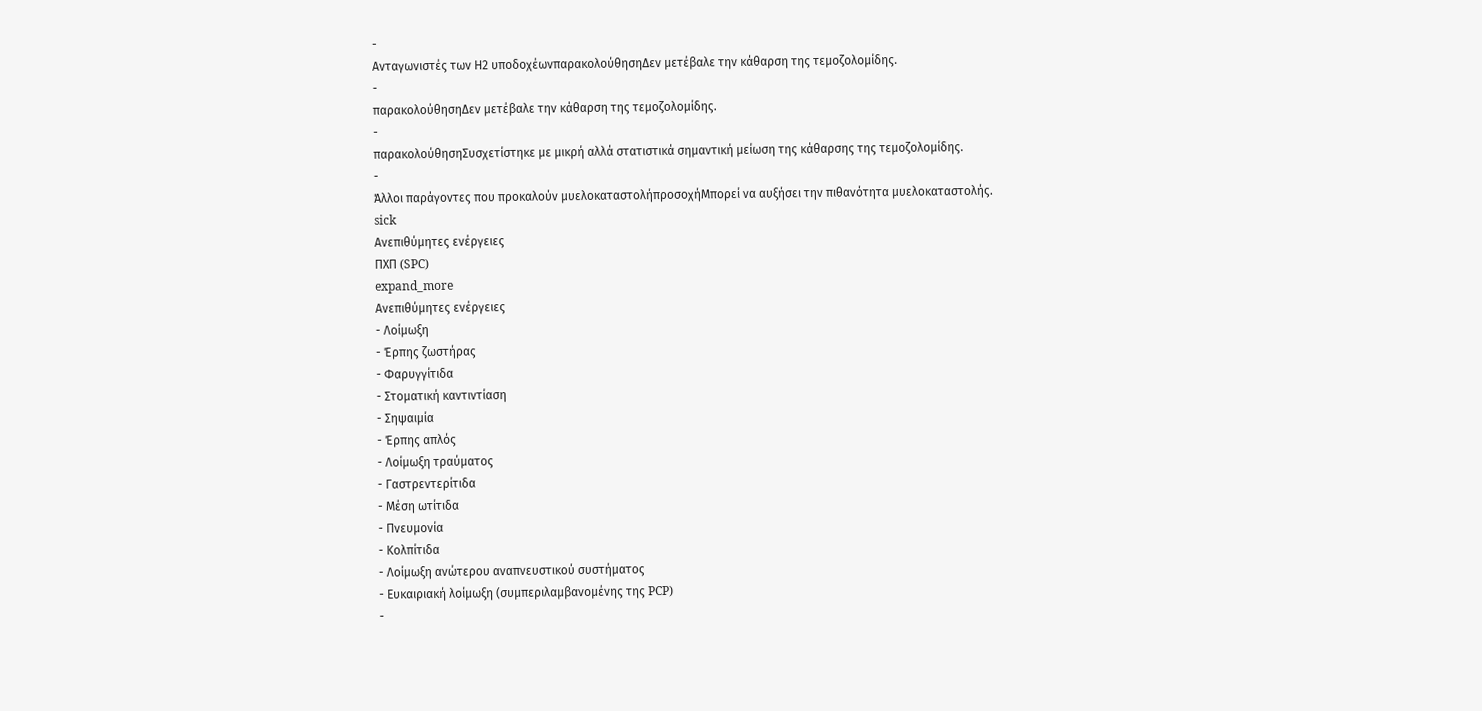-
Ανταγωνιστές των Η2 υποδοχέωνπαρακολούθησηΔεν μετέβαλε την κάθαρση της τεμοζολομίδης.
-
παρακολούθησηΔεν μετέβαλε την κάθαρση της τεμοζολομίδης.
-
παρακολούθησηΣυσχετίστηκε με μικρή αλλά στατιστικά σημαντική μείωση της κάθαρσης της τεμοζολομίδης.
-
Άλλοι παράγοντες που προκαλούν μυελοκαταστολήπροσοχήΜπορεί να αυξήσει την πιθανότητα μυελοκαταστολής.
sick
Ανεπιθύμητες ενέργειες
ΠΧΠ (SPC)
expand_more
Ανεπιθύμητες ενέργειες
- Λοίμωξη
- Έρπης ζωστήρας
- Φαρυγγίτιδα
- Στοματική καντιντίαση
- Σηψαιμία
- Έρπης απλός
- Λοίμωξη τραύματος
- Γαστρεντερίτιδα
- Μέση ωτίτιδα
- Πνευμονία
- Κολπίτιδα
- Λοίμωξη ανώτερου αναπνευστικού συστήματος
- Ευκαιριακή λοίμωξη (συμπεριλαμβανομένης της PCP)
-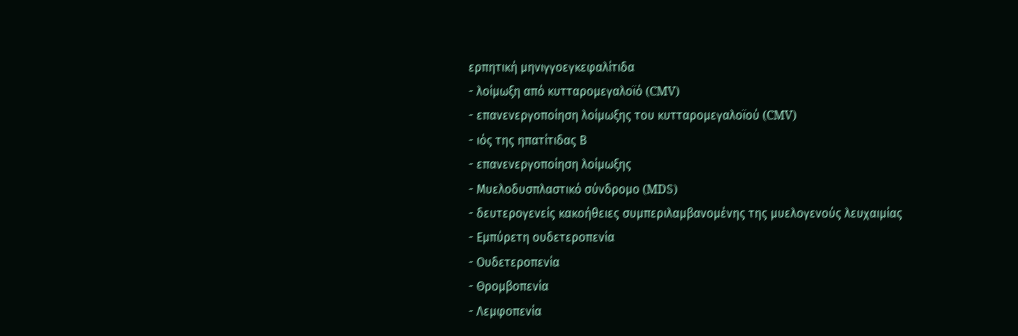ερπητική μηνιγγοεγκεφαλίτιδα
- λοίμωξη από κυτταρομεγαλοϊό (CMV)
- επανενεργοποίηση λοίμωξης του κυτταρομεγαλοϊού (CMV)
- ιός της ηπατίτιδας Β
- επανενεργοποίηση λοίμωξης
- Μυελοδυσπλαστικό σύνδρομο (MDS)
- δευτερογενείς κακοήθειες συμπεριλαμβανομένης της μυελογενούς λευχαιμίας
- Εμπύρετη ουδετεροπενία
- Ουδετεροπενία
- Θρομβοπενία
- Λεμφοπενία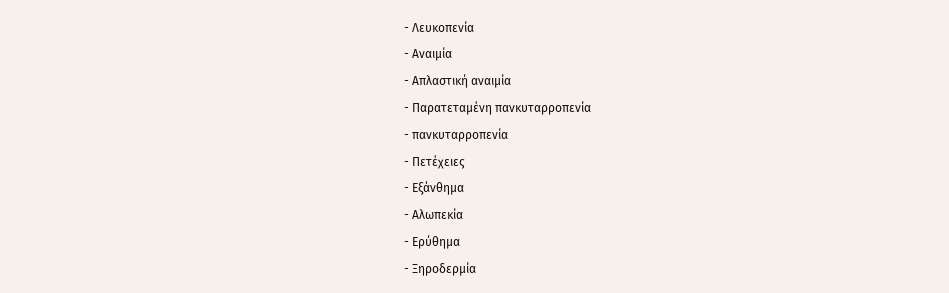- Λευκοπενία
- Αναιμία
- Απλαστική αναιμία
- Παρατεταμένη πανκυταρροπενία
- πανκυταρροπενία
- Πετέχειες
- Εξάνθημα
- Αλωπεκία
- Ερύθημα
- Ξηροδερμία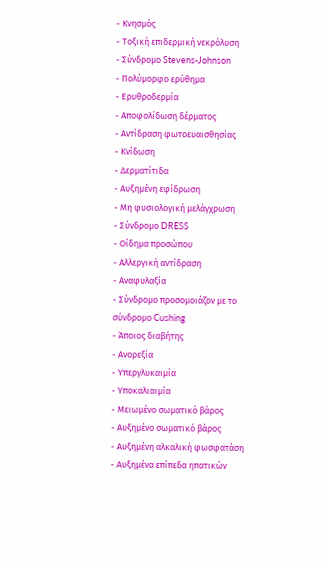- Κνησμός
- Τοξική επιδερμική νεκρόλυση
- Σύνδρομο Stevens-Johnson
- Πολύμορφο ερύθημα
- Ερυθροδερμία
- Αποφολίδωση δέρματος
- Αντίδραση φωτοευαισθησίας
- Κνίδωση
- Δερματίτιδα
- Αυξημένη εφίδρωση
- Μη φυσιολογική μελάγχρωση
- Σύνδρομο DRESS
- Οίδημα προσώπου
- Αλλεργική αντίδραση
- Αναφυλαξία
- Σύνδρομο προσομοιάζον με το σύνδρομο Cushing
- Άποιος διαβήτης
- Ανορεξία
- Υπεργλυκαιμία
- Υποκαλιαιμία
- Μειωμένο σωματικό βάρος
- Αυξημένο σωματικό βάρος
- Αυξημένη αλκαλική φωσφατάση
- Αυξημένα επίπεδα ηπατικών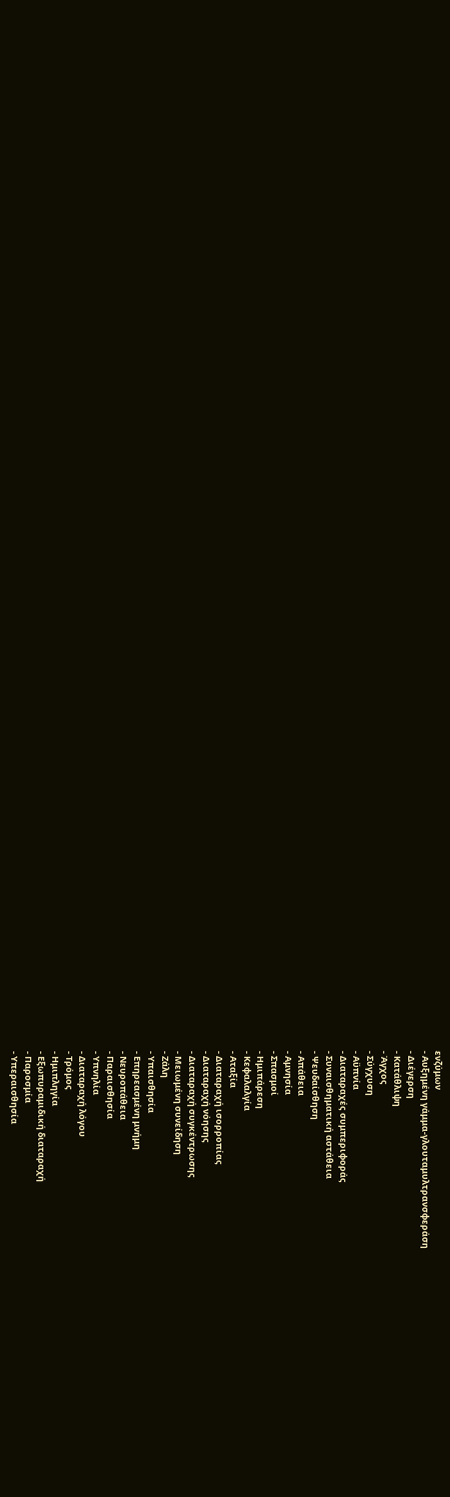ενζύμων
- Αυξημένη γάμμα-γλουταμυλτρανσφεράση
- Διέγερση
- Κατάθλιψη
- Άγχος
- Σύγχυση
- Αϋπνία
- Διαταραχές συμπεριφοράς
- Συναισθηματική αστάθεια
- Ψευδαίσθηση
- Απάθεια
- Αμνησία
- Σπασμοί
- Ημιπάρεση
- Κεφαλαλγία
- Αταξία
- Διαταραχή ισορροπίας
- Διαταραχή νόησης
- Διαταραχή συγκέντρωσης
- Μειωμένη συνείδηση
- Ζάλη
- Υπαισθησία
- Επηρεασμένη μνήμη
- Νευροπάθεια
- Παραισθησία
- Υπνηλία
- Διαταραχή λόγου
- Τρόμος
- Ημιπληγία
- Εξωπυραμιδική διαταραχή
- Παροσμία
- Υπεραισθησία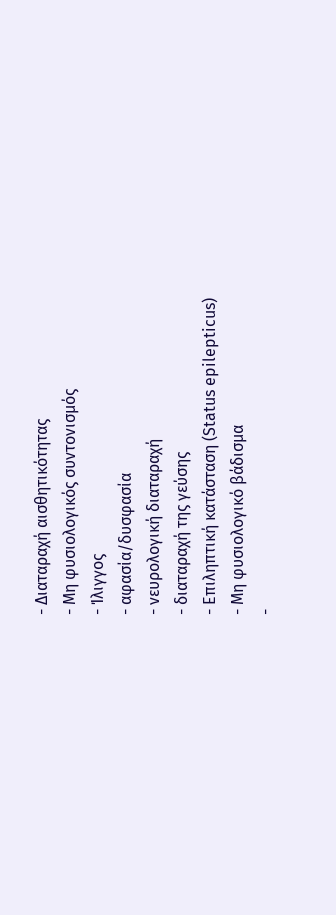- Διαταραχή αισθητικότητας
- Μη φυσιολογικός συντονισμός
- Ίλιγγος
- αφασία/δυσφασία
- νευρολογική διαταραχή
- διαταραχή της γεύσης
- Επιληπτική κατάσταση (Status epilepticus)
- Μη φυσιολογικό βάδισμα
-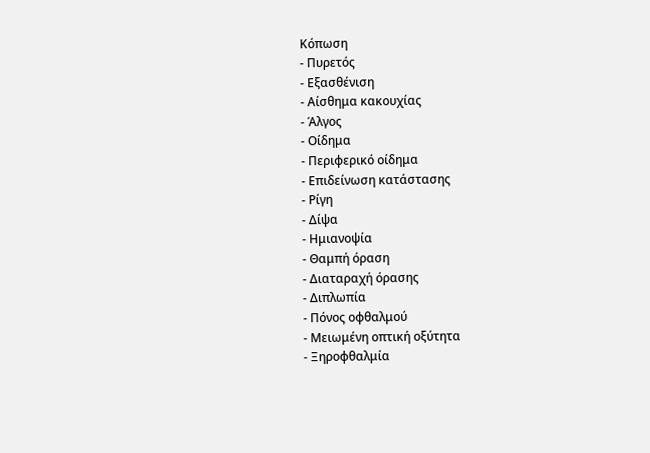Κόπωση
- Πυρετός
- Εξασθένιση
- Αίσθημα κακουχίας
- Άλγος
- Οίδημα
- Περιφερικό οίδημα
- Επιδείνωση κατάστασης
- Ρίγη
- Δίψα
- Ημιανοψία
- Θαμπή όραση
- Διαταραχή όρασης
- Διπλωπία
- Πόνος οφθαλμού
- Μειωμένη οπτική οξύτητα
- Ξηροφθαλμία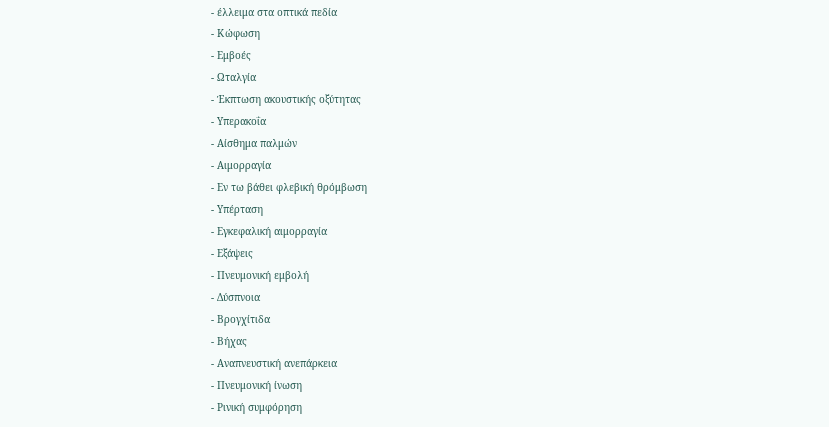- έλλειμα στα οπτικά πεδία
- Κώφωση
- Εμβοές
- Ωταλγία
- Έκπτωση ακουστικής οξύτητας
- Υπερακοΐα
- Αίσθημα παλμών
- Αιμορραγία
- Εν τω βάθει φλεβική θρόμβωση
- Υπέρταση
- Εγκεφαλική αιμορραγία
- Εξάψεις
- Πνευμονική εμβολή
- Δύσπνοια
- Βρογχίτιδα
- Βήχας
- Αναπνευστική ανεπάρκεια
- Πνευμονική ίνωση
- Ρινική συμφόρηση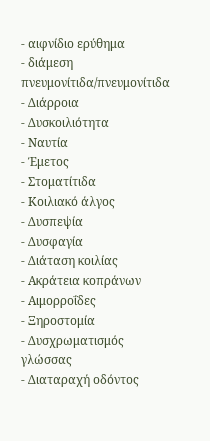- αιφνίδιο ερύθημα
- διάμεση πνευμονίτιδα/πνευμονίτιδα
- Διάρροια
- Δυσκοιλιότητα
- Ναυτία
- Έμετος
- Στοματίτιδα
- Κοιλιακό άλγος
- Δυσπεψία
- Δυσφαγία
- Διάταση κοιλίας
- Ακράτεια κοπράνων
- Αιμορροΐδες
- Ξηροστομία
- Δυσχρωματισμός γλώσσας
- Διαταραχή οδόντος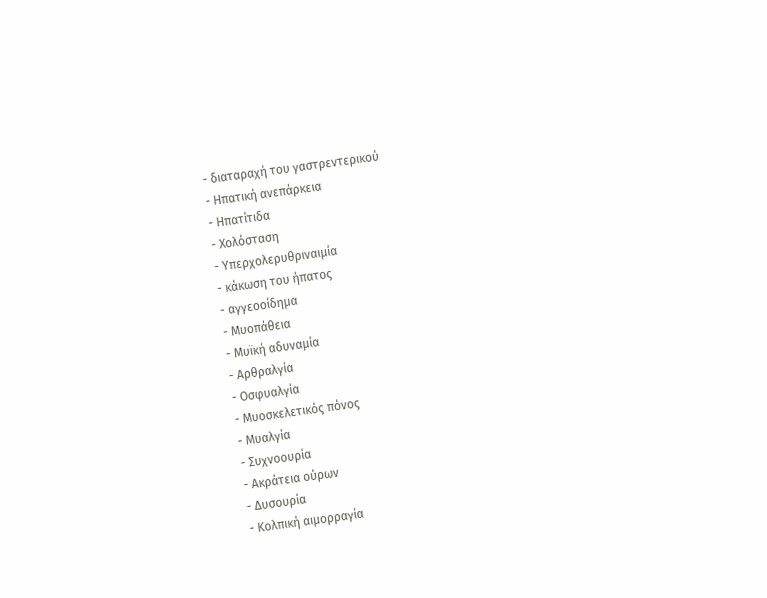- διαταραχή του γαστρεντερικού
- Ηπατική ανεπάρκεια
- Ηπατίτιδα
- Χολόσταση
- Υπερχολερυθριναιμία
- κάκωση του ήπατος
- αγγεοοίδημα
- Μυοπάθεια
- Μυϊκή αδυναμία
- Αρθραλγία
- Οσφυαλγία
- Μυοσκελετικός πόνος
- Μυαλγία
- Συχνοουρία
- Ακράτεια ούρων
- Δυσουρία
- Κολπική αιμορραγία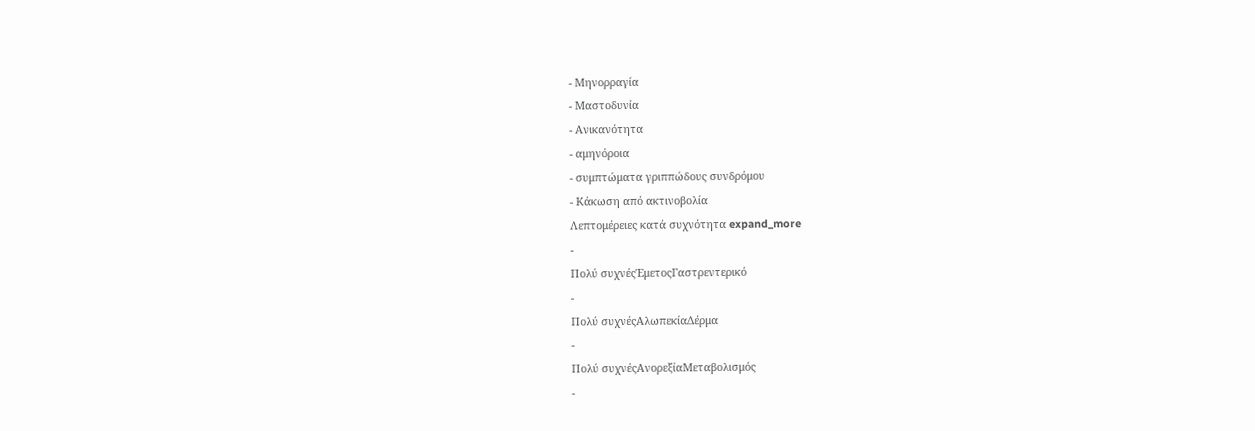- Μηνορραγία
- Μαστοδυνία
- Ανικανότητα
- αμηνόροια
- συμπτώματα γριππώδους συνδρόμου
- Κάκωση από ακτινοβολία
Λεπτομέρειες κατά συχνότητα expand_more
-
Πολύ συχνέςΈμετοςΓαστρεντερικό
-
Πολύ συχνέςΑλωπεκίαΔέρμα
-
Πολύ συχνέςΑνορεξίαΜεταβολισμός
-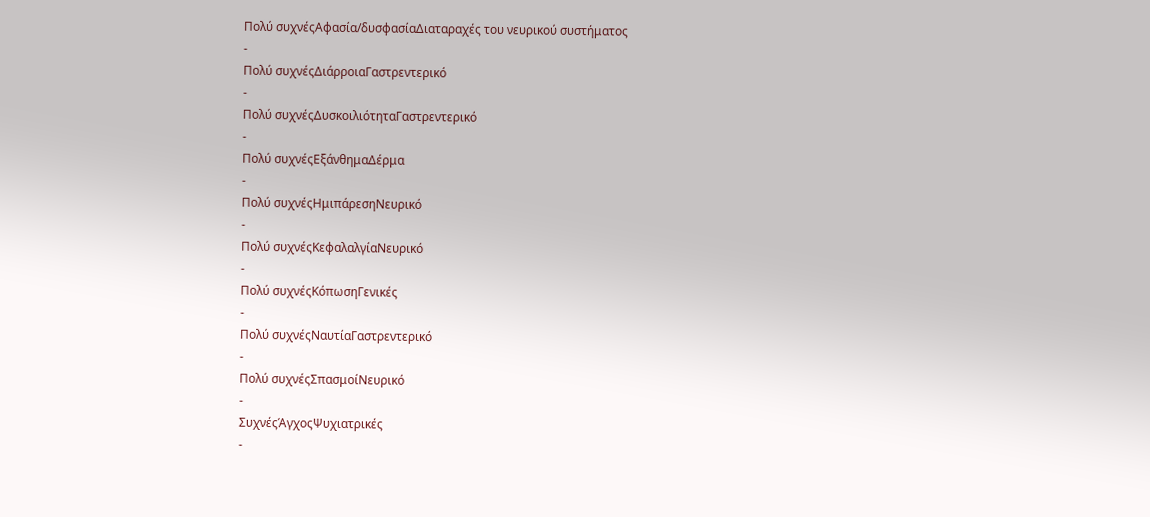Πολύ συχνέςΑφασία/δυσφασίαΔιαταραχές του νευρικού συστήματος
-
Πολύ συχνέςΔιάρροιαΓαστρεντερικό
-
Πολύ συχνέςΔυσκοιλιότηταΓαστρεντερικό
-
Πολύ συχνέςΕξάνθημαΔέρμα
-
Πολύ συχνέςΗμιπάρεσηΝευρικό
-
Πολύ συχνέςΚεφαλαλγίαΝευρικό
-
Πολύ συχνέςΚόπωσηΓενικές
-
Πολύ συχνέςΝαυτίαΓαστρεντερικό
-
Πολύ συχνέςΣπασμοίΝευρικό
-
ΣυχνέςΆγχοςΨυχιατρικές
-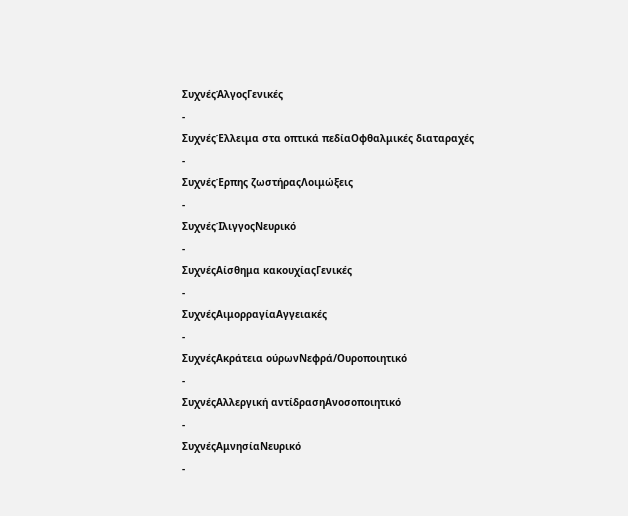ΣυχνέςΆλγοςΓενικές
-
ΣυχνέςΈλλειμα στα οπτικά πεδίαΟφθαλμικές διαταραχές
-
ΣυχνέςΈρπης ζωστήραςΛοιμώξεις
-
ΣυχνέςΊλιγγοςΝευρικό
-
ΣυχνέςΑίσθημα κακουχίαςΓενικές
-
ΣυχνέςΑιμορραγίαΑγγειακές
-
ΣυχνέςΑκράτεια ούρωνΝεφρά/Ουροποιητικό
-
ΣυχνέςΑλλεργική αντίδρασηΑνοσοποιητικό
-
ΣυχνέςΑμνησίαΝευρικό
-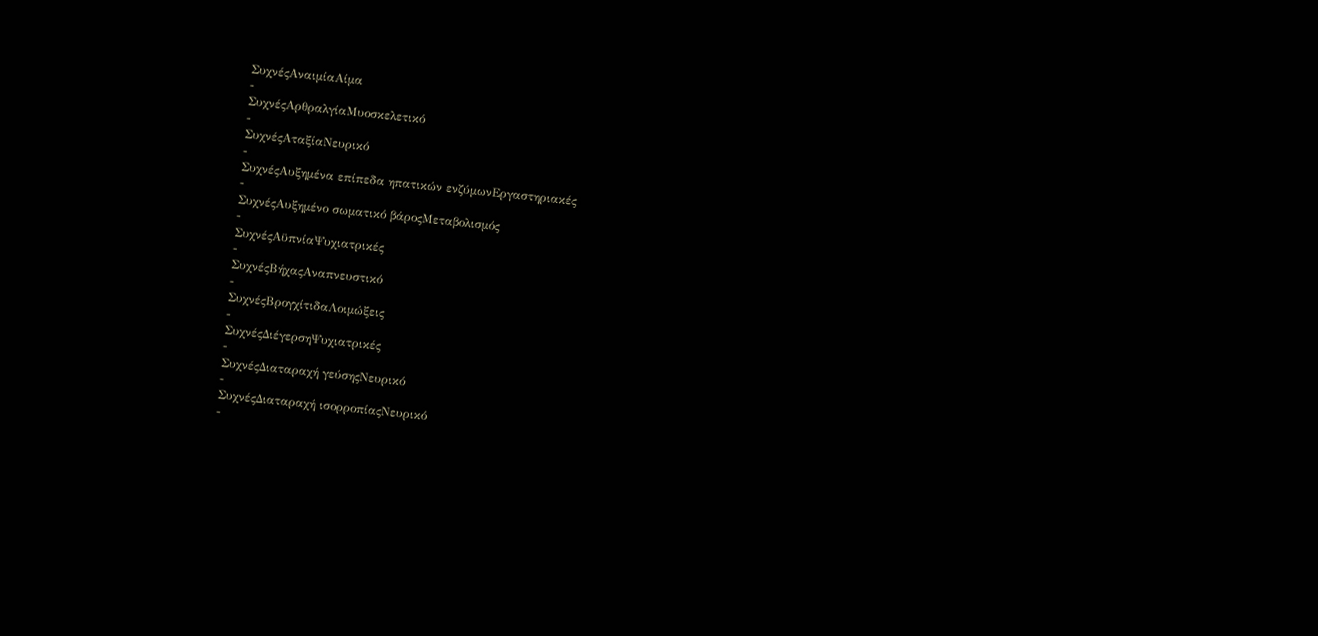ΣυχνέςΑναιμίαΑίμα
-
ΣυχνέςΑρθραλγίαΜυοσκελετικό
-
ΣυχνέςΑταξίαΝευρικό
-
ΣυχνέςΑυξημένα επίπεδα ηπατικών ενζύμωνΕργαστηριακές
-
ΣυχνέςΑυξημένο σωματικό βάροςΜεταβολισμός
-
ΣυχνέςΑϋπνίαΨυχιατρικές
-
ΣυχνέςΒήχαςΑναπνευστικό
-
ΣυχνέςΒρογχίτιδαΛοιμώξεις
-
ΣυχνέςΔιέγερσηΨυχιατρικές
-
ΣυχνέςΔιαταραχή γεύσηςΝευρικό
-
ΣυχνέςΔιαταραχή ισορροπίαςΝευρικό
-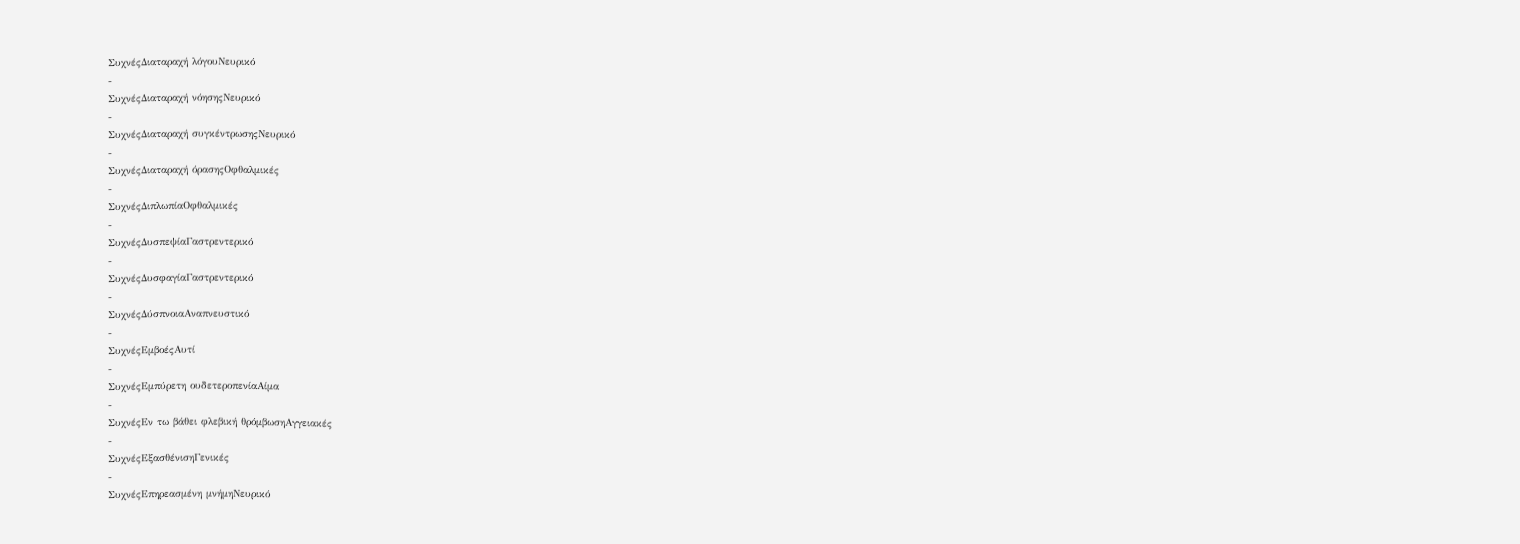ΣυχνέςΔιαταραχή λόγουΝευρικό
-
ΣυχνέςΔιαταραχή νόησηςΝευρικό
-
ΣυχνέςΔιαταραχή συγκέντρωσηςΝευρικό
-
ΣυχνέςΔιαταραχή όρασηςΟφθαλμικές
-
ΣυχνέςΔιπλωπίαΟφθαλμικές
-
ΣυχνέςΔυσπεψίαΓαστρεντερικό
-
ΣυχνέςΔυσφαγίαΓαστρεντερικό
-
ΣυχνέςΔύσπνοιαΑναπνευστικό
-
ΣυχνέςΕμβοέςΑυτί
-
ΣυχνέςΕμπύρετη ουδετεροπενίαΑίμα
-
ΣυχνέςΕν τω βάθει φλεβική θρόμβωσηΑγγειακές
-
ΣυχνέςΕξασθένισηΓενικές
-
ΣυχνέςΕπηρεασμένη μνήμηΝευρικό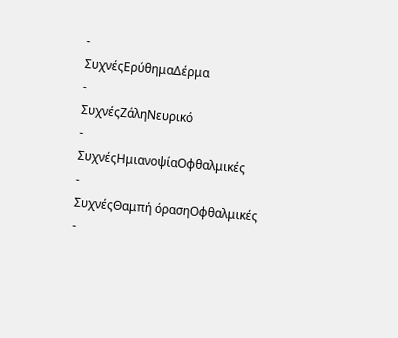-
ΣυχνέςΕρύθημαΔέρμα
-
ΣυχνέςΖάληΝευρικό
-
ΣυχνέςΗμιανοψίαΟφθαλμικές
-
ΣυχνέςΘαμπή όρασηΟφθαλμικές
-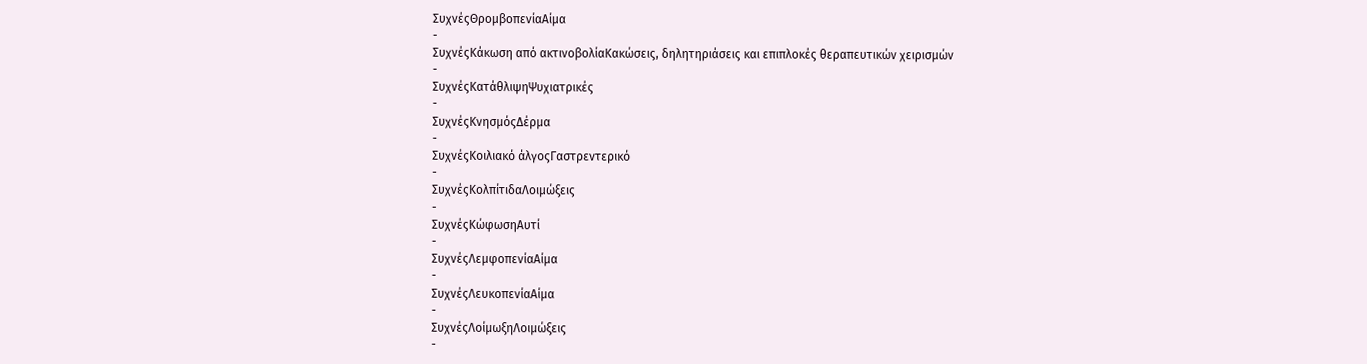ΣυχνέςΘρομβοπενίαΑίμα
-
ΣυχνέςΚάκωση από ακτινοβολίαΚακώσεις, δηλητηριάσεις και επιπλοκές θεραπευτικών χειρισμών
-
ΣυχνέςΚατάθλιψηΨυχιατρικές
-
ΣυχνέςΚνησμόςΔέρμα
-
ΣυχνέςΚοιλιακό άλγοςΓαστρεντερικό
-
ΣυχνέςΚολπίτιδαΛοιμώξεις
-
ΣυχνέςΚώφωσηΑυτί
-
ΣυχνέςΛεμφοπενίαΑίμα
-
ΣυχνέςΛευκοπενίαΑίμα
-
ΣυχνέςΛοίμωξηΛοιμώξεις
-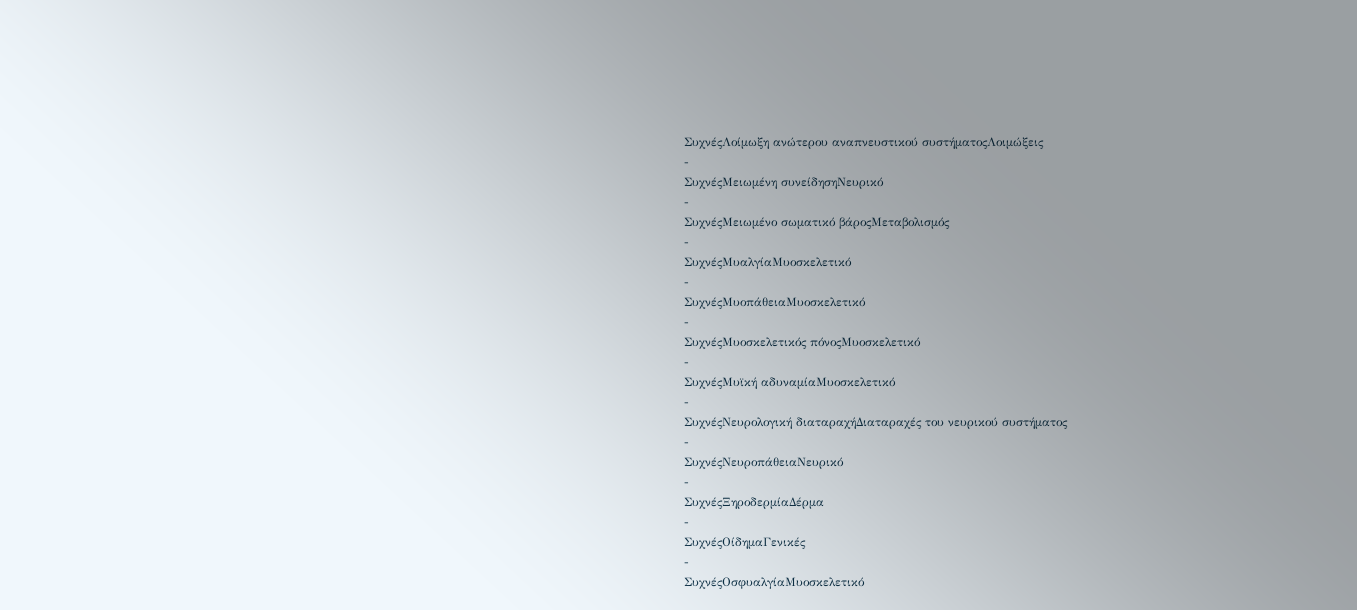ΣυχνέςΛοίμωξη ανώτερου αναπνευστικού συστήματοςΛοιμώξεις
-
ΣυχνέςΜειωμένη συνείδησηΝευρικό
-
ΣυχνέςΜειωμένο σωματικό βάροςΜεταβολισμός
-
ΣυχνέςΜυαλγίαΜυοσκελετικό
-
ΣυχνέςΜυοπάθειαΜυοσκελετικό
-
ΣυχνέςΜυοσκελετικός πόνοςΜυοσκελετικό
-
ΣυχνέςΜυϊκή αδυναμίαΜυοσκελετικό
-
ΣυχνέςΝευρολογική διαταραχήΔιαταραχές του νευρικού συστήματος
-
ΣυχνέςΝευροπάθειαΝευρικό
-
ΣυχνέςΞηροδερμίαΔέρμα
-
ΣυχνέςΟίδημαΓενικές
-
ΣυχνέςΟσφυαλγίαΜυοσκελετικό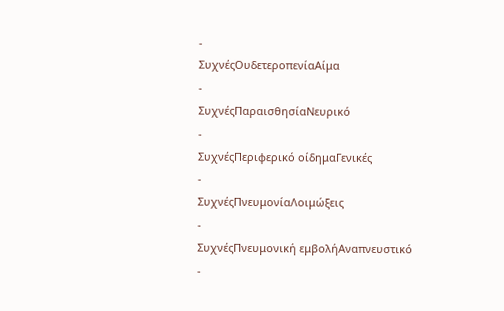-
ΣυχνέςΟυδετεροπενίαΑίμα
-
ΣυχνέςΠαραισθησίαΝευρικό
-
ΣυχνέςΠεριφερικό οίδημαΓενικές
-
ΣυχνέςΠνευμονίαΛοιμώξεις
-
ΣυχνέςΠνευμονική εμβολήΑναπνευστικό
-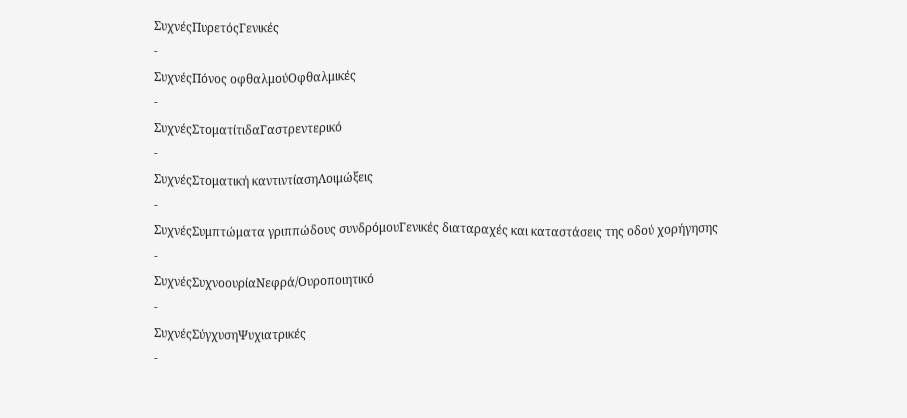ΣυχνέςΠυρετόςΓενικές
-
ΣυχνέςΠόνος οφθαλμούΟφθαλμικές
-
ΣυχνέςΣτοματίτιδαΓαστρεντερικό
-
ΣυχνέςΣτοματική καντιντίασηΛοιμώξεις
-
ΣυχνέςΣυμπτώματα γριππώδους συνδρόμουΓενικές διαταραχές και καταστάσεις της οδού χορήγησης
-
ΣυχνέςΣυχνοουρίαΝεφρά/Ουροποιητικό
-
ΣυχνέςΣύγχυσηΨυχιατρικές
-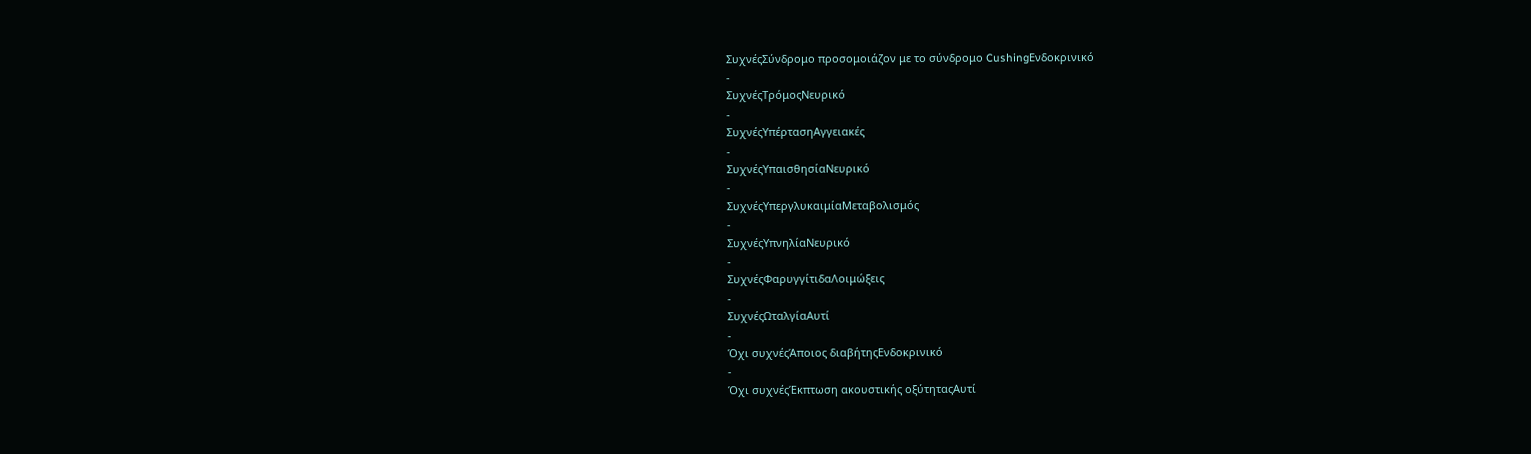ΣυχνέςΣύνδρομο προσομοιάζον με το σύνδρομο CushingΕνδοκρινικό
-
ΣυχνέςΤρόμοςΝευρικό
-
ΣυχνέςΥπέρτασηΑγγειακές
-
ΣυχνέςΥπαισθησίαΝευρικό
-
ΣυχνέςΥπεργλυκαιμίαΜεταβολισμός
-
ΣυχνέςΥπνηλίαΝευρικό
-
ΣυχνέςΦαρυγγίτιδαΛοιμώξεις
-
ΣυχνέςΩταλγίαΑυτί
-
Όχι συχνέςΆποιος διαβήτηςΕνδοκρινικό
-
Όχι συχνέςΈκπτωση ακουστικής οξύτηταςΑυτί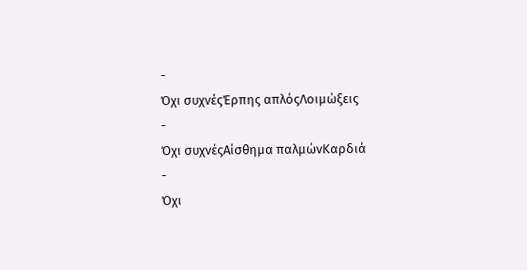-
Όχι συχνέςΈρπης απλόςΛοιμώξεις
-
Όχι συχνέςΑίσθημα παλμώνΚαρδιά
-
Όχι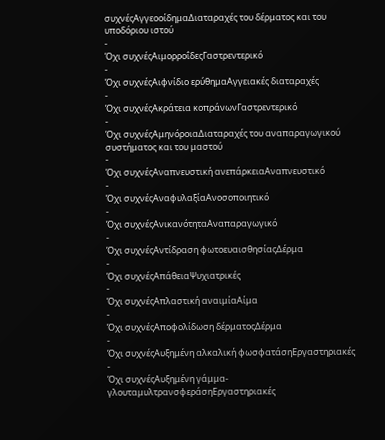συχνέςΑγγεοοίδημαΔιαταραχές του δέρματος και του υποδόριου ιστού
-
Όχι συχνέςΑιμορροΐδεςΓαστρεντερικό
-
Όχι συχνέςΑιφνίδιο ερύθημαΑγγειακές διαταραχές
-
Όχι συχνέςΑκράτεια κοπράνωνΓαστρεντερικό
-
Όχι συχνέςΑμηνόροιαΔιαταραχές του αναπαραγωγικού συστήματος και του μαστού
-
Όχι συχνέςΑναπνευστική ανεπάρκειαΑναπνευστικό
-
Όχι συχνέςΑναφυλαξίαΑνοσοποιητικό
-
Όχι συχνέςΑνικανότηταΑναπαραγωγικό
-
Όχι συχνέςΑντίδραση φωτοευαισθησίαςΔέρμα
-
Όχι συχνέςΑπάθειαΨυχιατρικές
-
Όχι συχνέςΑπλαστική αναιμίαΑίμα
-
Όχι συχνέςΑποφολίδωση δέρματοςΔέρμα
-
Όχι συχνέςΑυξημένη αλκαλική φωσφατάσηΕργαστηριακές
-
Όχι συχνέςΑυξημένη γάμμα-γλουταμυλτρανσφεράσηΕργαστηριακές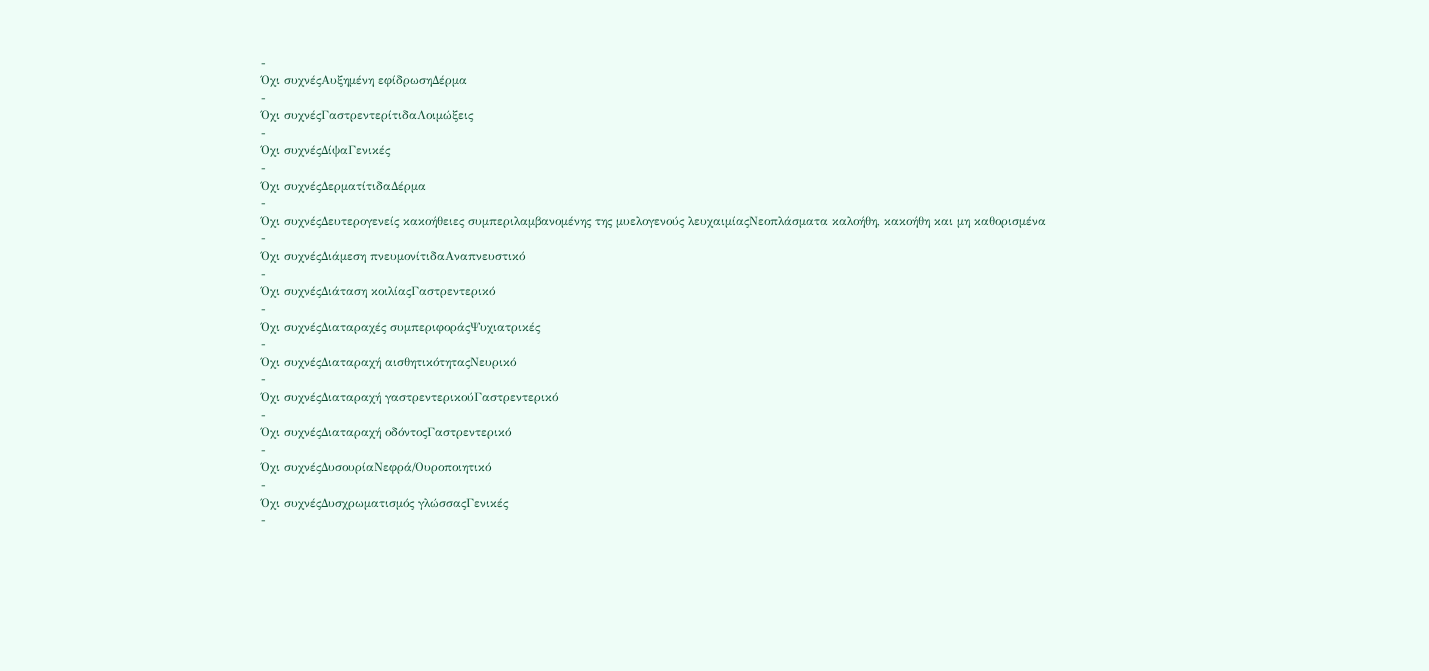-
Όχι συχνέςΑυξημένη εφίδρωσηΔέρμα
-
Όχι συχνέςΓαστρεντερίτιδαΛοιμώξεις
-
Όχι συχνέςΔίψαΓενικές
-
Όχι συχνέςΔερματίτιδαΔέρμα
-
Όχι συχνέςΔευτερογενείς κακοήθειες συμπεριλαμβανομένης της μυελογενούς λευχαιμίαςΝεοπλάσματα καλοήθη, κακοήθη και μη καθορισμένα
-
Όχι συχνέςΔιάμεση πνευμονίτιδαΑναπνευστικό
-
Όχι συχνέςΔιάταση κοιλίαςΓαστρεντερικό
-
Όχι συχνέςΔιαταραχές συμπεριφοράςΨυχιατρικές
-
Όχι συχνέςΔιαταραχή αισθητικότηταςΝευρικό
-
Όχι συχνέςΔιαταραχή γαστρεντερικούΓαστρεντερικό
-
Όχι συχνέςΔιαταραχή οδόντοςΓαστρεντερικό
-
Όχι συχνέςΔυσουρίαΝεφρά/Ουροποιητικό
-
Όχι συχνέςΔυσχρωματισμός γλώσσαςΓενικές
-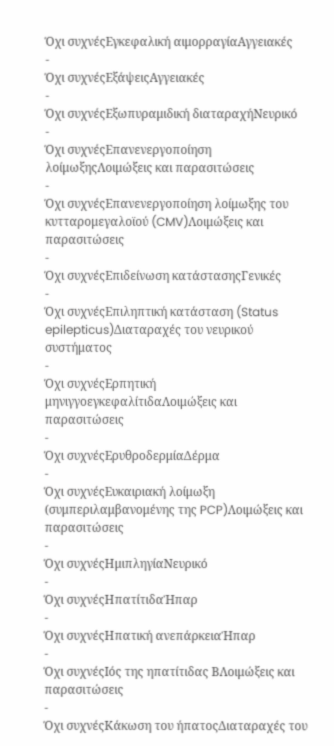Όχι συχνέςΕγκεφαλική αιμορραγίαΑγγειακές
-
Όχι συχνέςΕξάψειςΑγγειακές
-
Όχι συχνέςΕξωπυραμιδική διαταραχήΝευρικό
-
Όχι συχνέςΕπανενεργοποίηση λοίμωξηςΛοιμώξεις και παρασιτώσεις
-
Όχι συχνέςΕπανενεργοποίηση λοίμωξης του κυτταρομεγαλοϊού (CMV)Λοιμώξεις και παρασιτώσεις
-
Όχι συχνέςΕπιδείνωση κατάστασηςΓενικές
-
Όχι συχνέςΕπιληπτική κατάσταση (Status epilepticus)Διαταραχές του νευρικού συστήματος
-
Όχι συχνέςΕρπητική μηνιγγοεγκεφαλίτιδαΛοιμώξεις και παρασιτώσεις
-
Όχι συχνέςΕρυθροδερμίαΔέρμα
-
Όχι συχνέςΕυκαιριακή λοίμωξη (συμπεριλαμβανομένης της PCP)Λοιμώξεις και παρασιτώσεις
-
Όχι συχνέςΗμιπληγίαΝευρικό
-
Όχι συχνέςΗπατίτιδαΉπαρ
-
Όχι συχνέςΗπατική ανεπάρκειαΉπαρ
-
Όχι συχνέςΙός της ηπατίτιδας ΒΛοιμώξεις και παρασιτώσεις
-
Όχι συχνέςΚάκωση του ήπατοςΔιαταραχές του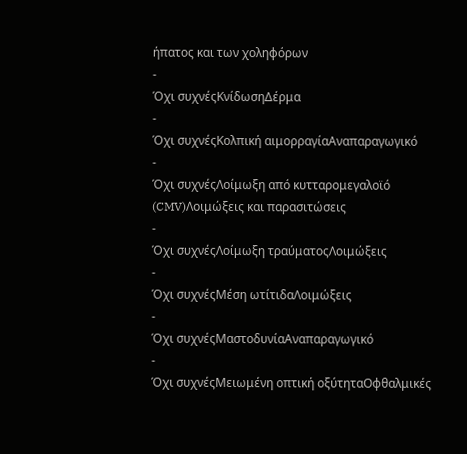ήπατος και των χοληφόρων
-
Όχι συχνέςΚνίδωσηΔέρμα
-
Όχι συχνέςΚολπική αιμορραγίαΑναπαραγωγικό
-
Όχι συχνέςΛοίμωξη από κυτταρομεγαλοϊό (CMV)Λοιμώξεις και παρασιτώσεις
-
Όχι συχνέςΛοίμωξη τραύματοςΛοιμώξεις
-
Όχι συχνέςΜέση ωτίτιδαΛοιμώξεις
-
Όχι συχνέςΜαστοδυνίαΑναπαραγωγικό
-
Όχι συχνέςΜειωμένη οπτική οξύτηταΟφθαλμικές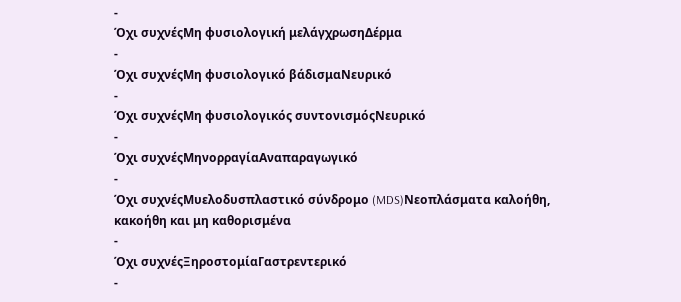-
Όχι συχνέςΜη φυσιολογική μελάγχρωσηΔέρμα
-
Όχι συχνέςΜη φυσιολογικό βάδισμαΝευρικό
-
Όχι συχνέςΜη φυσιολογικός συντονισμόςΝευρικό
-
Όχι συχνέςΜηνορραγίαΑναπαραγωγικό
-
Όχι συχνέςΜυελοδυσπλαστικό σύνδρομο (MDS)Νεοπλάσματα καλοήθη, κακοήθη και μη καθορισμένα
-
Όχι συχνέςΞηροστομίαΓαστρεντερικό
-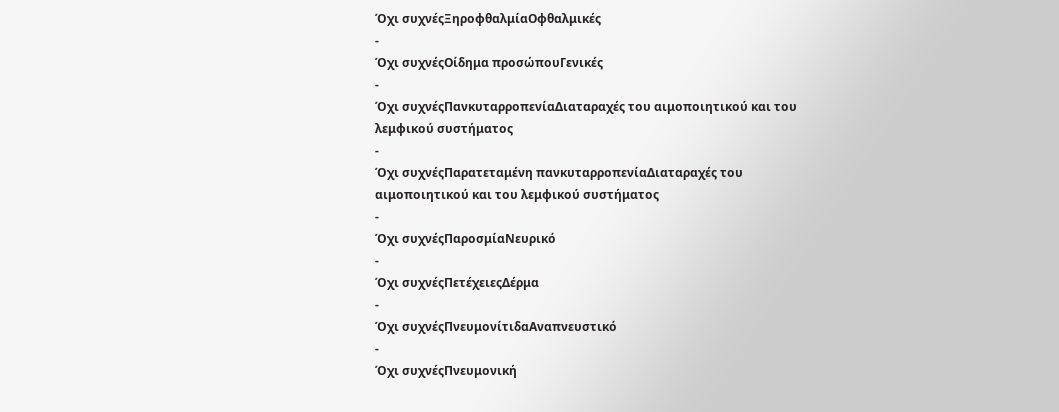Όχι συχνέςΞηροφθαλμίαΟφθαλμικές
-
Όχι συχνέςΟίδημα προσώπουΓενικές
-
Όχι συχνέςΠανκυταρροπενίαΔιαταραχές του αιμοποιητικού και του λεμφικού συστήματος
-
Όχι συχνέςΠαρατεταμένη πανκυταρροπενίαΔιαταραχές του αιμοποιητικού και του λεμφικού συστήματος
-
Όχι συχνέςΠαροσμίαΝευρικό
-
Όχι συχνέςΠετέχειεςΔέρμα
-
Όχι συχνέςΠνευμονίτιδαΑναπνευστικό
-
Όχι συχνέςΠνευμονική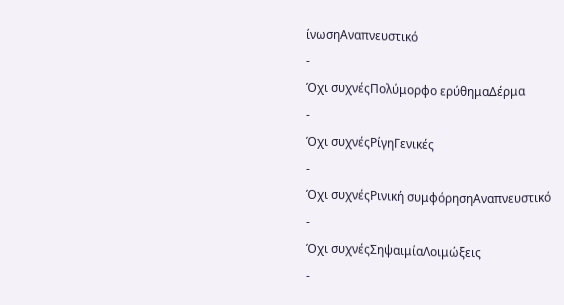ίνωσηΑναπνευστικό
-
Όχι συχνέςΠολύμορφο ερύθημαΔέρμα
-
Όχι συχνέςΡίγηΓενικές
-
Όχι συχνέςΡινική συμφόρησηΑναπνευστικό
-
Όχι συχνέςΣηψαιμίαΛοιμώξεις
-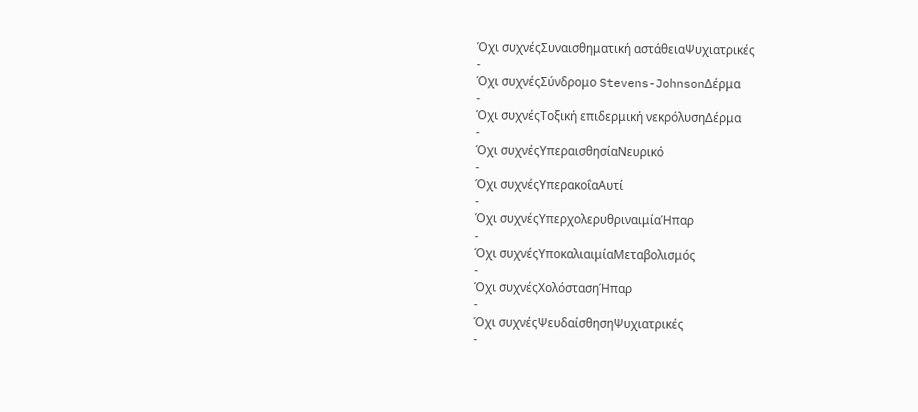Όχι συχνέςΣυναισθηματική αστάθειαΨυχιατρικές
-
Όχι συχνέςΣύνδρομο Stevens-JohnsonΔέρμα
-
Όχι συχνέςΤοξική επιδερμική νεκρόλυσηΔέρμα
-
Όχι συχνέςΥπεραισθησίαΝευρικό
-
Όχι συχνέςΥπερακοΐαΑυτί
-
Όχι συχνέςΥπερχολερυθριναιμίαΉπαρ
-
Όχι συχνέςΥποκαλιαιμίαΜεταβολισμός
-
Όχι συχνέςΧολόστασηΉπαρ
-
Όχι συχνέςΨευδαίσθησηΨυχιατρικές
-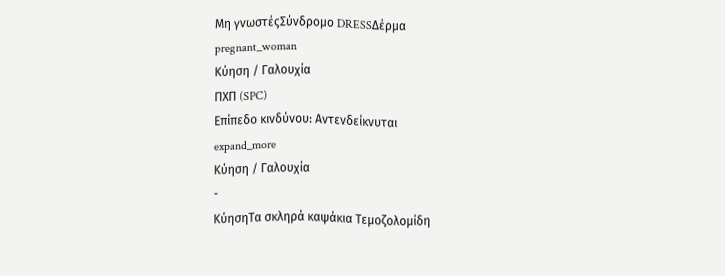Μη γνωστέςΣύνδρομο DRESSΔέρμα
pregnant_woman
Κύηση / Γαλουχία
ΠΧΠ (SPC)
Επίπεδο κινδύνου: Αντενδείκνυται
expand_more
Κύηση / Γαλουχία
-
ΚύησηΤα σκληρά καψάκια Τεμοζολομίδη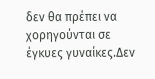δεν θα πρέπει να χορηγούνται σε έγκυες γυναίκες.Δεν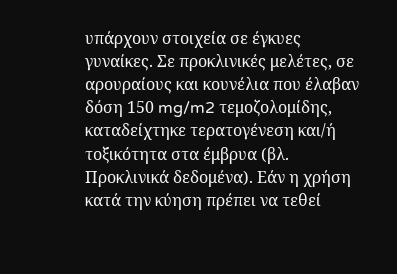υπάρχουν στοιχεία σε έγκυες γυναίκες. Σε προκλινικές μελέτες, σε αρουραίους και κουνέλια που έλαβαν δόση 150 mg/m2 τεμοζολομίδης, καταδείχτηκε τερατογένεση και/ή τοξικότητα στα έμβρυα (βλ. Προκλινικά δεδομένα). Εάν η χρήση κατά την κύηση πρέπει να τεθεί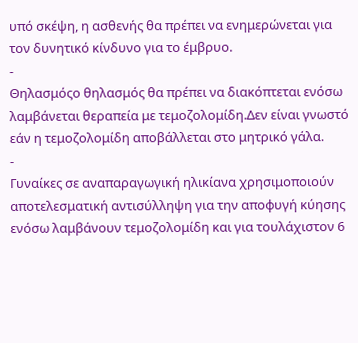υπό σκέψη, η ασθενής θα πρέπει να ενημερώνεται για τον δυνητικό κίνδυνο για το έμβρυο.
-
Θηλασμόςο θηλασμός θα πρέπει να διακόπτεται ενόσω λαμβάνεται θεραπεία με τεμοζολομίδη.Δεν είναι γνωστό εάν η τεμοζολομίδη αποβάλλεται στο μητρικό γάλα.
-
Γυναίκες σε αναπαραγωγική ηλικίανα χρησιμοποιούν αποτελεσματική αντισύλληψη για την αποφυγή κύησης ενόσω λαμβάνουν τεμοζολομίδη και για τουλάχιστον 6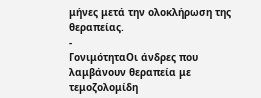μήνες μετά την ολοκλήρωση της θεραπείας.
-
ΓονιμότηταΟι άνδρες που λαμβάνουν θεραπεία με τεμοζολομίδη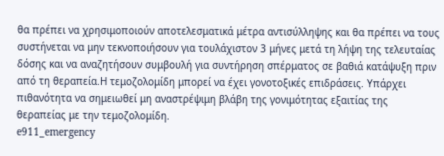θα πρέπει να χρησιμοποιούν αποτελεσματικά μέτρα αντισύλληψης και θα πρέπει να τους συστήνεται να μην τεκνοποιήσουν για τουλάχιστον 3 μήνες μετά τη λήψη της τελευταίας δόσης και να αναζητήσουν συμβουλή για συντήρηση σπέρματος σε βαθιά κατάψυξη πριν από τη θεραπεία.Η τεμοζολομίδη μπορεί να έχει γονοτοξικές επιδράσεις. Υπάρχει πιθανότητα να σημειωθεί μη αναστρέψιμη βλάβη της γονιμότητας εξαιτίας της θεραπείας με την τεμοζολομίδη.
e911_emergency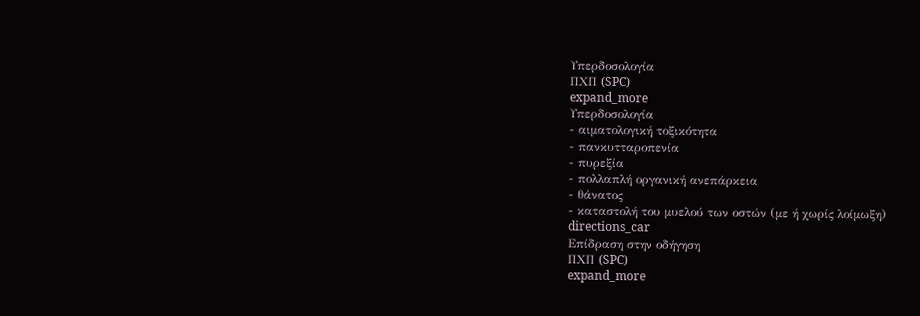Υπερδοσολογία
ΠΧΠ (SPC)
expand_more
Υπερδοσολογία
- αιματολογική τοξικότητα
- πανκυτταροπενία
- πυρεξία
- πολλαπλή οργανική ανεπάρκεια
- θάνατος
- καταστολή του μυελού των οστών (με ή χωρίς λοίμωξη)
directions_car
Επίδραση στην οδήγηση
ΠΧΠ (SPC)
expand_more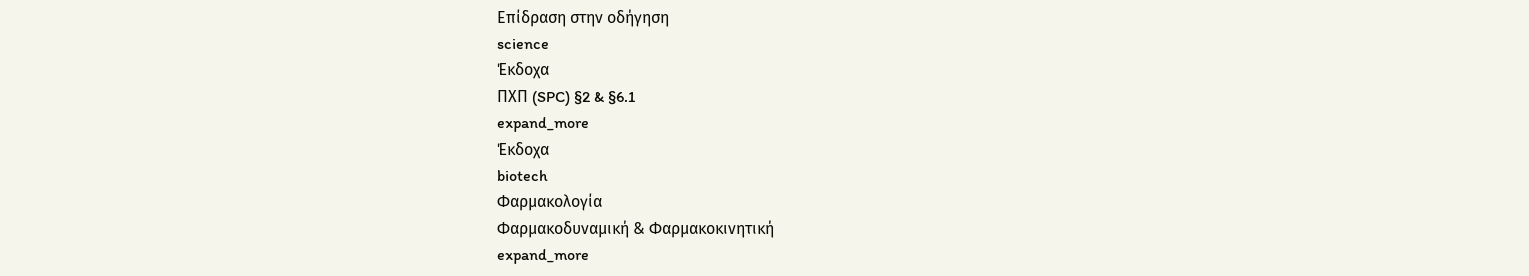Επίδραση στην οδήγηση
science
Έκδοχα
ΠΧΠ (SPC) §2 & §6.1
expand_more
Έκδοχα
biotech
Φαρμακολογία
Φαρμακοδυναμική & Φαρμακοκινητική
expand_more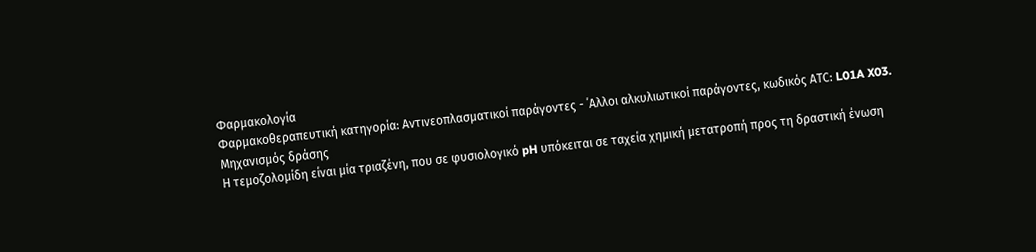Φαρμακολογία
Φαρμακοθεραπευτική κατηγορία: Αντινεοπλασματικοί παράγοντες - ΄Αλλοι αλκυλιωτικοί παράγοντες, κωδικός ΑTC: L01A X03.
Μηχανισμός δράσης
Η τεμοζολομίδη είναι μία τριαζένη, που σε φυσιολογικό pH υπόκειται σε ταχεία χημική μετατροπή προς τη δραστική ένωση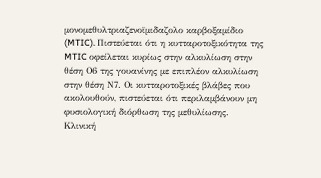μονομεθυλτριαζενοϊμιδαζολο καρβοξαμίδιο (MTIC). Πιστεύεται ότι η κυτταροτοξικότητα της MTIC οφείλεται κυρίως στην αλκυλίωση στην θέση Ο6 της γουανίνης με επιπλέον αλκυλίωση στην θέση Ν7. Οι κυτταροτοξικές βλάβες που ακολουθούν, πιστεύεται ότι περιλαμβάνουν μη φυσιολογική διόρθωση της μεθυλίωσης.
Κλινική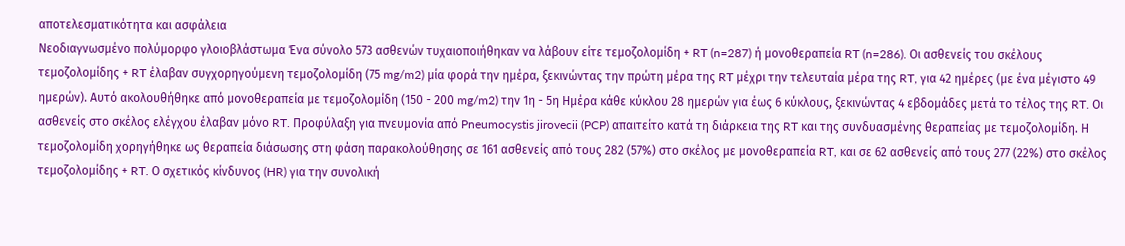αποτελεσματικότητα και ασφάλεια
Νεοδιαγνωσμένο πολύμορφο γλοιοβλάστωμα Ένα σύνολο 573 ασθενών τυχαιοποιήθηκαν να λάβουν είτε τεμοζολομίδη + RT (n=287) ή μονοθεραπεία RT (n=286). Οι ασθενείς του σκέλους τεμοζολομίδης + RT έλαβαν συγχορηγούμενη τεμοζολομίδη (75 mg/m2) μία φορά την ημέρα, ξεκινώντας την πρώτη μέρα της RT μέχρι την τελευταία μέρα της RT, για 42 ημέρες (με ένα μέγιστο 49 ημερών). Αυτό ακολουθήθηκε από μονοθεραπεία με τεμοζολομίδη (150 - 200 mg/m2) την 1η - 5η Ημέρα κάθε κύκλου 28 ημερών για έως 6 κύκλους, ξεκινώντας 4 εβδομάδες μετά το τέλος της RT. Οι ασθενείς στο σκέλος ελέγχου έλαβαν μόνο RT. Προφύλαξη για πνευμονία από Pneumocystis jirovecii (PCP) απαιτείτο κατά τη διάρκεια της RT και της συνδυασμένης θεραπείας με τεμοζολομίδη. Η τεμοζολομίδη χορηγήθηκε ως θεραπεία διάσωσης στη φάση παρακολούθησης σε 161 ασθενείς από τους 282 (57%) στο σκέλος με μονοθεραπεία RT, και σε 62 ασθενείς από τους 277 (22%) στο σκέλος τεμοζολομίδης + RT. Ο σχετικός κίνδυνος (HR) για την συνολική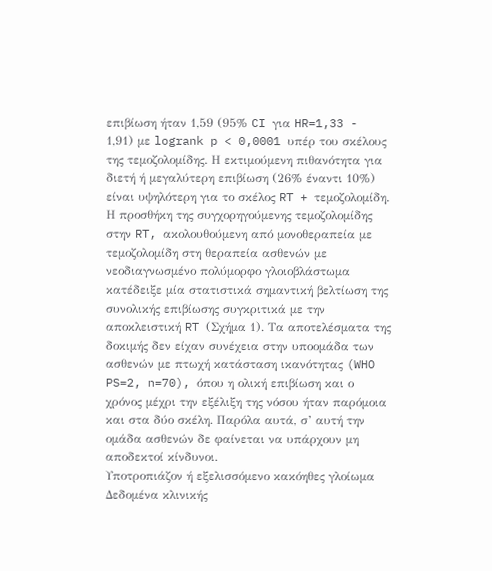επιβίωση ήταν 1,59 (95% CI για HR=1,33 - 1,91) με logrank p < 0,0001 υπέρ του σκέλους της τεμοζολομίδης. Η εκτιμούμενη πιθανότητα για διετή ή μεγαλύτερη επιβίωση (26% έναντι 10%) είναι υψηλότερη για το σκέλος RT + τεμοζολομίδη. Η προσθήκη της συγχορηγούμενης τεμοζολομίδης στην RT, ακολουθούμενη από μονοθεραπεία με τεμοζολομίδη στη θεραπεία ασθενών με νεοδιαγνωσμένο πολύμορφο γλοιοβλάστωμα κατέδειξε μία στατιστικά σημαντική βελτίωση της συνολικής επιβίωσης συγκριτικά με την αποκλειστική RT (Σχήμα 1). Τα αποτελέσματα της δοκιμής δεν είχαν συνέχεια στην υποομάδα των ασθενών με πτωχή κατάσταση ικανότητας (WHO PS=2, n=70), όπου η ολική επιβίωση και ο χρόνος μέχρι την εξέλιξη της νόσου ήταν παρόμοια και στα δύο σκέλη. Παρόλα αυτά, σ’ αυτή την ομάδα ασθενών δε φαίνεται να υπάρχουν μη αποδεκτοί κίνδυνοι.
Υποτροπιάζον ή εξελισσόμενο κακόηθες γλοίωμα Δεδομένα κλινικής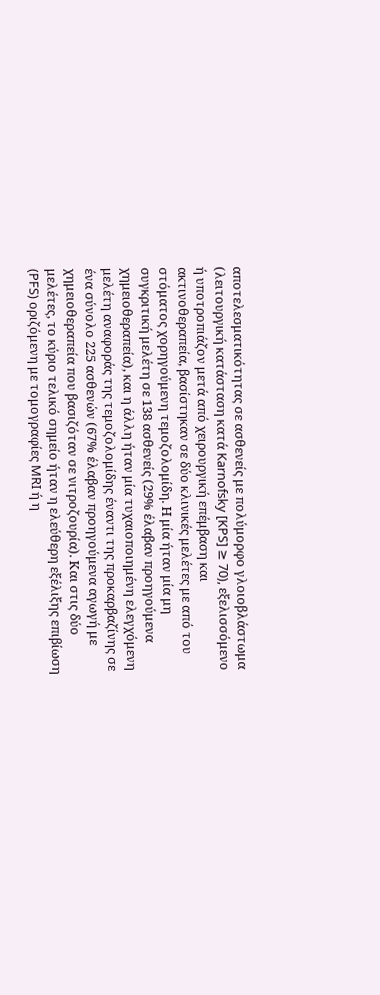αποτελεσματικότητας σε ασθενείς με πολύμορφο γλοιοβλάστωμα (λειτουργική κατάσταση κατά Karnofsky [KPS] ≥ 70), εξελισσόμενο ή υποτροπιάζον μετά από χειρουργική επέμβαση και ακτινοθεραπεία, βασίστηκαν σε δύο κλινικές μελέτες με από του στόματος χορηγούμενη τεμοζολομίδη. Η μία ήταν μία μη συγκριτική μελέτη σε 138 ασθενείς (29% έλαβαν προηγούμενα χημειοθεραπεία), και η άλλη ήταν μία τυχαιοποιημένη ελεγχόμενη μελέτη αναφοράς της τεμοζολομίδης έναντι της προκαρβαζίνης σε ένα σύνολο 225 ασθενών (67% έλαβαν προηγούμενα αγωγή με χημειοθεραπεία που βασιζόταν σε νιτροζουρία). Και στις δύο μελέτες, το κύριο τελικό σημείο ήταν η ελεύθερη εξέλιξης επιβίωση (PFS) οριζόμενη με τομογραφίες MRI ή η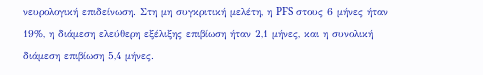νευρολογική επιδείνωση. Στη μη συγκριτική μελέτη, η PFS στους 6 μήνες ήταν 19%, η διάμεση ελεύθερη εξέλιξης επιβίωση ήταν 2,1 μήνες, και η συνολική διάμεση επιβίωση 5,4 μήνες.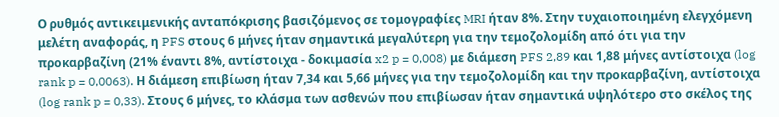Ο ρυθμός αντικειμενικής ανταπόκρισης βασιζόμενος σε τομογραφίες MRI ήταν 8%. Στην τυχαιοποιημένη ελεγχόμενη μελέτη αναφοράς, η PFS στους 6 μήνες ήταν σημαντικά μεγαλύτερη για την τεμοζολομίδη από ότι για την προκαρβαζίνη (21% έναντι 8%, αντίστοιχα - δοκιμασία x2 p = 0,008) με διάμεση PFS 2,89 και 1,88 μήνες αντίστοιχα (log rank p = 0,0063). Η διάμεση επιβίωση ήταν 7,34 και 5,66 μήνες για την τεμοζολομίδη και την προκαρβαζίνη, αντίστοιχα (log rank p = 0,33). Στους 6 μήνες, το κλάσμα των ασθενών που επιβίωσαν ήταν σημαντικά υψηλότερο στο σκέλος της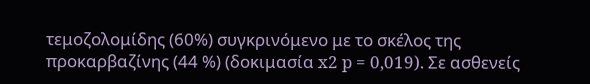τεμοζολομίδης (60%) συγκρινόμενο με το σκέλος της προκαρβαζίνης (44 %) (δοκιμασία x2 p = 0,019). Σε ασθενείς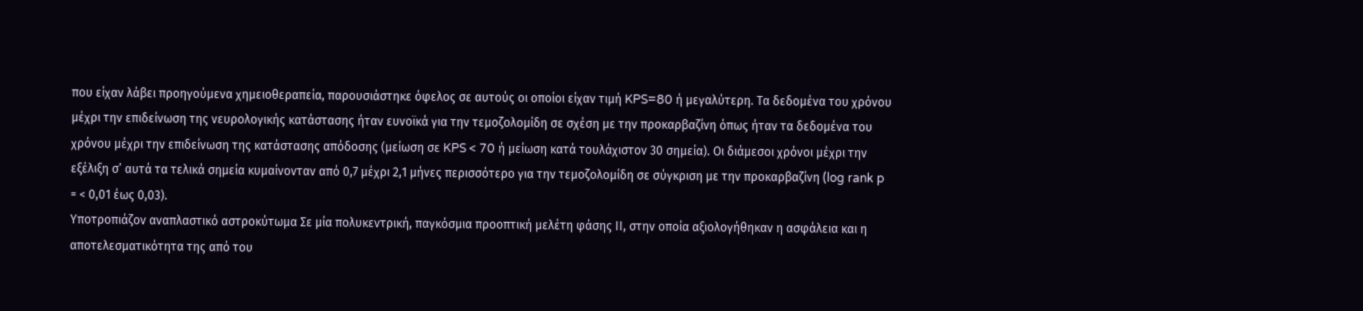που είχαν λάβει προηγούμενα χημειοθεραπεία, παρουσιάστηκε όφελος σε αυτούς οι οποίοι είχαν τιμή KPS=80 ή μεγαλύτερη. Τα δεδομένα του χρόνου μέχρι την επιδείνωση της νευρολογικής κατάστασης ήταν ευνοϊκά για την τεμοζολομίδη σε σχέση με την προκαρβαζίνη όπως ήταν τα δεδομένα του χρόνου μέχρι την επιδείνωση της κατάστασης απόδοσης (μείωση σε KPS < 70 ή μείωση κατά τουλάχιστον 30 σημεία). Οι διάμεσοι χρόνοι μέχρι την εξέλιξη σ’ αυτά τα τελικά σημεία κυμαίνονταν από 0,7 μέχρι 2,1 μήνες περισσότερο για την τεμοζολομίδη σε σύγκριση με την προκαρβαζίνη (log rank p = < 0,01 έως 0,03).
Υποτροπιάζον αναπλαστικό αστροκύτωμα Σε μία πολυκεντρική, παγκόσμια προοπτική μελέτη φάσης ΙΙ, στην οποία αξιολογήθηκαν η ασφάλεια και η αποτελεσματικότητα της από του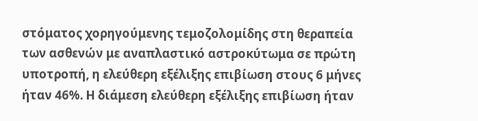στόματος χορηγούμενης τεμοζολομίδης στη θεραπεία των ασθενών με αναπλαστικό αστροκύτωμα σε πρώτη υποτροπή, η ελεύθερη εξέλιξης επιβίωση στους 6 μήνες ήταν 46%. Η διάμεση ελεύθερη εξέλιξης επιβίωση ήταν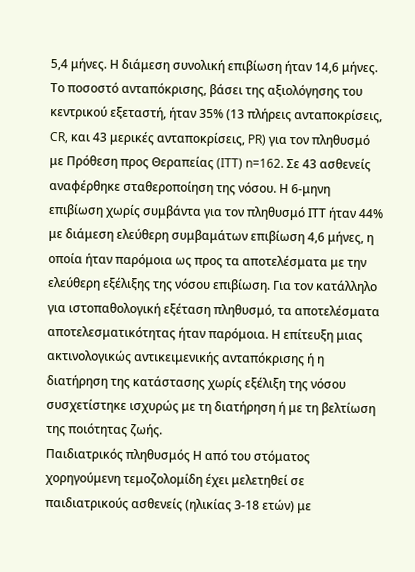5,4 μήνες. Η διάμεση συνολική επιβίωση ήταν 14,6 μήνες. Το ποσοστό ανταπόκρισης, βάσει της αξιολόγησης του κεντρικού εξεταστή, ήταν 35% (13 πλήρεις ανταποκρίσεις, CR, και 43 μερικές ανταποκρίσεις, PR) για τoν πληθυσμό με Πρόθεση προς Θεραπείας (ITT) n=162. Σε 43 ασθενείς αναφέρθηκε σταθεροποίηση της νόσου. Η 6-μηνη επιβίωση χωρίς συμβάντα για τον πληθυσμό ΙΤΤ ήταν 44% με διάμεση ελεύθερη συμβαμάτων επιβίωση 4,6 μήνες, η οποία ήταν παρόμοια ως προς τα αποτελέσματα με την ελεύθερη εξέλιξης της νόσου επιβίωση. Για τον κατάλληλο για ιστοπαθολογική εξέταση πληθυσμό, τα αποτελέσματα αποτελεσματικότητας ήταν παρόμοια. Η επίτευξη μιας ακτινολογικώς αντικειμενικής ανταπόκρισης ή η διατήρηση της κατάστασης χωρίς εξέλιξη της νόσου συσχετίστηκε ισχυρώς με τη διατήρηση ή με τη βελτίωση της ποιότητας ζωής.
Παιδιατρικός πληθυσμός Η από του στόματος χορηγούμενη τεμοζολομίδη έχει μελετηθεί σε παιδιατρικούς ασθενείς (ηλικίας 3-18 ετών) με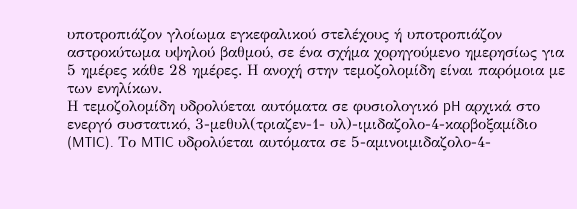υποτροπιάζον γλοίωμα εγκεφαλικού στελέχους ή υποτροπιάζον αστροκύτωμα υψηλού βαθμού, σε ένα σχήμα χορηγούμενο ημερησίως για 5 ημέρες κάθε 28 ημέρες. Η ανοχή στην τεμοζολομίδη είναι παρόμοια με των ενηλίκων.
Η τεμοζολομίδη υδρολύεται αυτόματα σε φυσιολογικό pH αρχικά στο ενεργό συστατικό, 3-μεθυλ(τριαζεν-1- υλ)-ιμιδαζολο-4-καρβοξαμίδιο (MTIC). Το MTIC υδρολύεται αυτόματα σε 5-αμινοιμιδαζολο-4-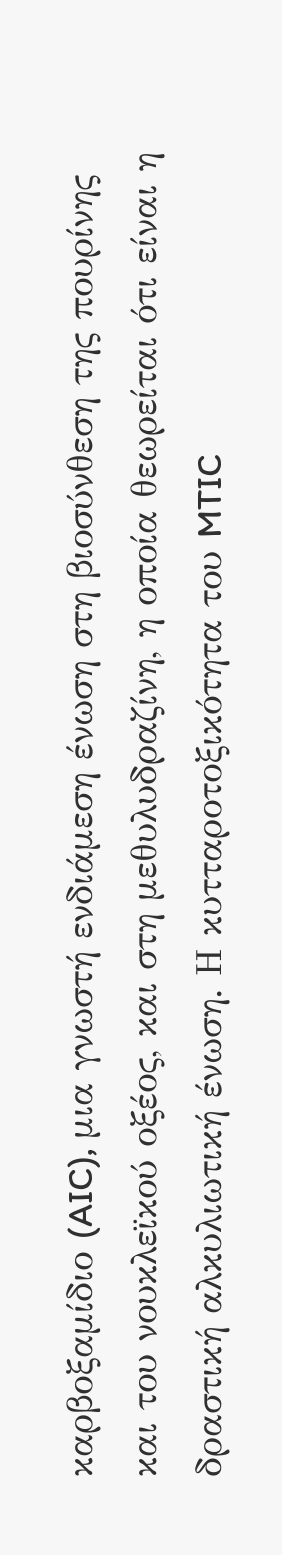καρβοξαμίδιο (AIC), μια γνωστή ενδιάμεση ένωση στη βιοσύνθεση της πουρίνης και του νουκλεϊκού οξέος, και στη μεθυλυδραζίνη, η οποία θεωρείται ότι είναι η δραστική αλκυλιωτική ένωση. Η κυτταροτοξικότητα του MTIC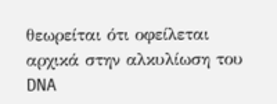θεωρείται ότι οφείλεται αρχικά στην αλκυλίωση του DNA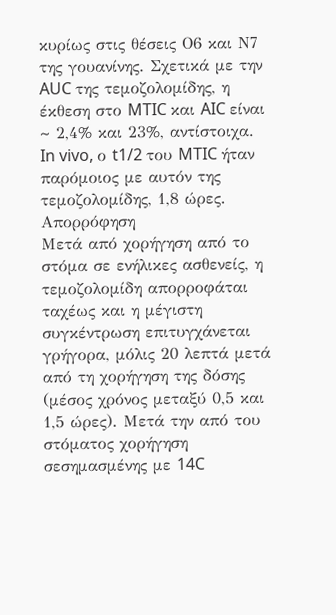κυρίως στις θέσεις Ο6 και Ν7 της γουανίνης. Σχετικά με την AUC της τεμοζολομίδης, η έκθεση στο MTIC και AIC είναι ~ 2,4% και 23%, αντίστοιχα. In vivo, ο t1/2 του MTIC ήταν παρόμοιος με αυτόν της τεμοζολομίδης, 1,8 ώρες.
Απορρόφηση
Μετά από χορήγηση από το στόμα σε ενήλικες ασθενείς, η τεμοζολομίδη απορροφάται ταχέως και η μέγιστη συγκέντρωση επιτυγχάνεται γρήγορα, μόλις 20 λεπτά μετά από τη χορήγηση της δόσης (μέσος χρόνος μεταξύ 0,5 και 1,5 ώρες). Μετά την από του στόματος χορήγηση σεσημασμένης με 14C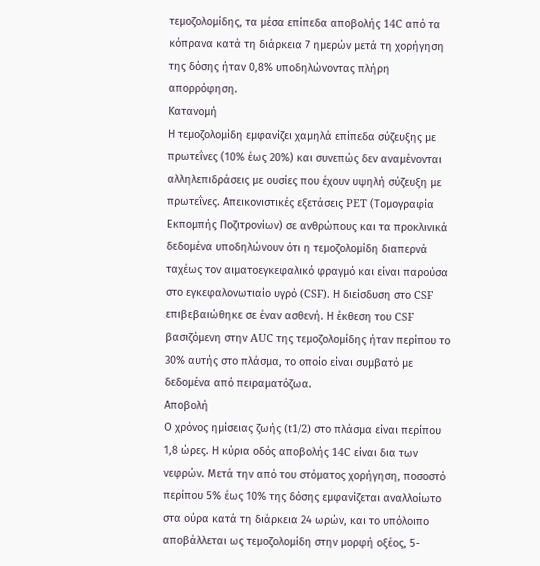τεμοζολομίδης, τα μέσα επίπεδα αποβολής 14C από τα κόπρανα κατά τη διάρκεια 7 ημερών μετά τη χορήγηση της δόσης ήταν 0,8% υποδηλώνοντας πλήρη απορρόφηση.
Κατανομή
Η τεμοζολομίδη εμφανίζει χαμηλά επίπεδα σύζευξης με πρωτεΐνες (10% έως 20%) και συνεπώς δεν αναμένονται αλληλεπιδράσεις με ουσίες που έχουν υψηλή σύζευξη με πρωτεΐνες. Απεικονιστικές εξετάσεις PET (Τομογραφία Εκπομπής Ποζιτρονίων) σε ανθρώπους και τα προκλινικά δεδομένα υποδηλώνουν ότι η τεμοζολομίδη διαπερνά ταχέως τον αιματοεγκεφαλικό φραγμό και είναι παρούσα στο εγκεφαλονωτιαίο υγρό (CSF). Η διείσδυση στο CSF επιβεβαιώθηκε σε έναν ασθενή. Η έκθεση του CSF βασιζόμενη στην AUC της τεμοζολομίδης ήταν περίπου το 30% αυτής στο πλάσμα, το οποίο είναι συμβατό με δεδομένα από πειραματόζωα.
Αποβολή
Ο χρόνος ημίσειας ζωής (t1/2) στο πλάσμα είναι περίπου 1,8 ώρες. Η κύρια οδός αποβολής 14C είναι δια των νεφρών. Μετά την από του στόματος χορήγηση, ποσοστό περίπου 5% έως 10% της δόσης εμφανίζεται αναλλοίωτο στα ούρα κατά τη διάρκεια 24 ωρών, και το υπόλοιπο αποβάλλεται ως τεμοζολομίδη στην μορφή οξέος, 5-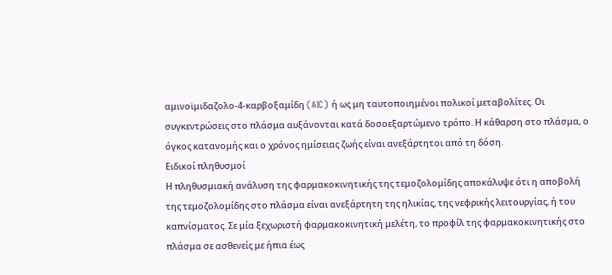αμινοϊμιδαζολο-4-καρβοξαμίδη (AIC) ή ως μη ταυτοποιημένοι πολικοί μεταβολίτες. Οι συγκεντρώσεις στο πλάσμα αυξάνονται κατά δοσοεξαρτώμενο τρόπο. Η κάθαρση στο πλάσμα, ο όγκος κατανομής και ο χρόνος ημίσειας ζωής είναι ανεξάρτητοι από τη δόση.
Ειδικοί πληθυσμοί
Η πληθυσμιακή ανάλυση της φαρμακοκινητικής της τεμοζολομίδης αποκάλυψε ότι η αποβολή της τεμοζολομίδης στο πλάσμα είναι ανεξάρτητη της ηλικίας, της νεφρικής λειτουργίας, ή του καπνίσματος. Σε μία ξεχωριστή φαρμακοκινητική μελέτη, το προφίλ της φαρμακοκινητικής στο πλάσμα σε ασθενείς με ήπια έως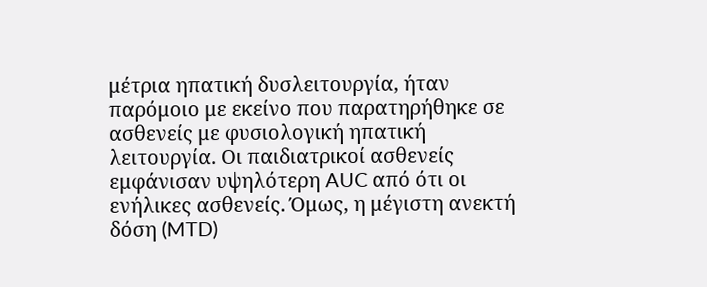μέτρια ηπατική δυσλειτουργία, ήταν παρόμοιο με εκείνο που παρατηρήθηκε σε ασθενείς με φυσιολογική ηπατική λειτουργία. Οι παιδιατρικοί ασθενείς εμφάνισαν υψηλότερη AUC από ότι οι ενήλικες ασθενείς. Όμως, η μέγιστη ανεκτή δόση (MTD)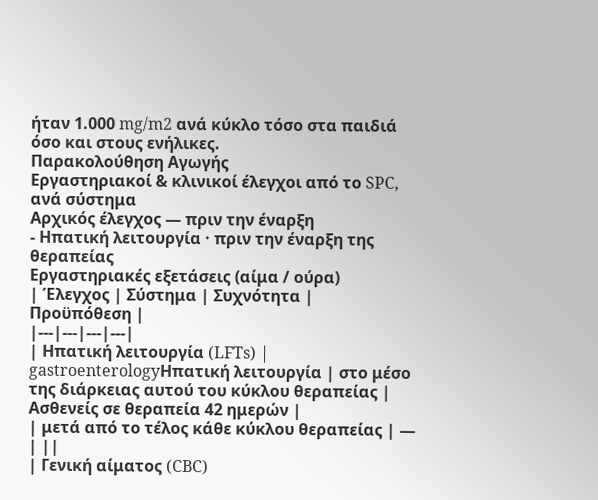ήταν 1.000 mg/m2 ανά κύκλο τόσο στα παιδιά όσο και στους ενήλικες.
Παρακολούθηση Αγωγής
Εργαστηριακοί & κλινικοί έλεγχοι από το SPC, ανά σύστημα
Αρχικός έλεγχος — πριν την έναρξη
- Ηπατική λειτουργία · πριν την έναρξη της θεραπείας
Εργαστηριακές εξετάσεις (αίμα / ούρα)
| Έλεγχος | Σύστημα | Συχνότητα | Προϋπόθεση |
|---|---|---|---|
| Ηπατική λειτουργία (LFTs) | gastroenterologyΗπατική λειτουργία | στο μέσο της διάρκειας αυτού του κύκλου θεραπείας | Ασθενείς σε θεραπεία 42 ημερών |
| μετά από το τέλος κάθε κύκλου θεραπείας | — | ||
| Γενική αίματος (CBC)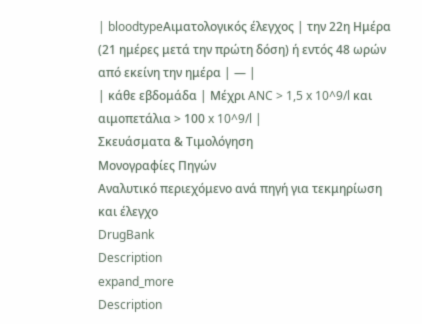| bloodtypeΑιματολογικός έλεγχος | την 22η Ημέρα (21 ημέρες μετά την πρώτη δόση) ή εντός 48 ωρών από εκείνη την ημέρα | — |
| κάθε εβδομάδα | Μέχρι ANC > 1,5 x 10^9/l και αιμοπετάλια > 100 x 10^9/l |
Σκευάσματα & Τιμολόγηση
Μονογραφίες Πηγών
Αναλυτικό περιεχόμενο ανά πηγή για τεκμηρίωση και έλεγχο
DrugBank
Description
expand_more
Description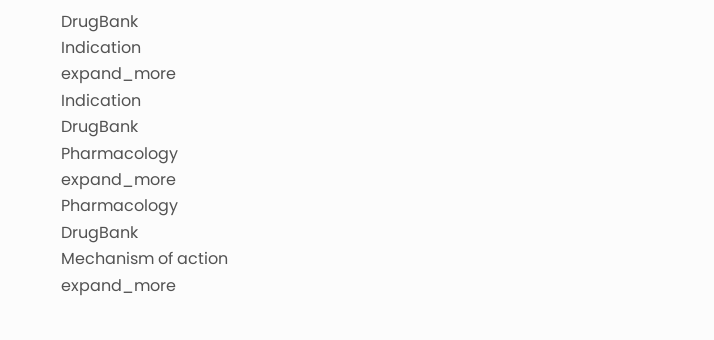DrugBank
Indication
expand_more
Indication
DrugBank
Pharmacology
expand_more
Pharmacology
DrugBank
Mechanism of action
expand_more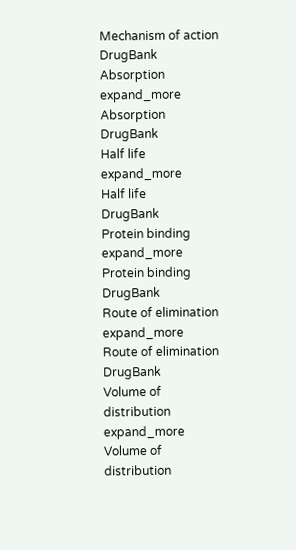Mechanism of action
DrugBank
Absorption
expand_more
Absorption
DrugBank
Half life
expand_more
Half life
DrugBank
Protein binding
expand_more
Protein binding
DrugBank
Route of elimination
expand_more
Route of elimination
DrugBank
Volume of distribution
expand_more
Volume of distribution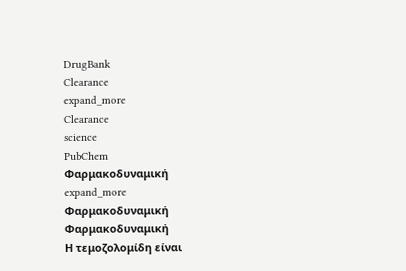DrugBank
Clearance
expand_more
Clearance
science
PubChem
Φαρμακοδυναμική
expand_more
Φαρμακοδυναμική
Φαρμακοδυναμική
Η τεμοζολομίδη είναι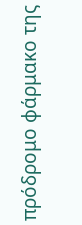πρόδρομο φάρμακο της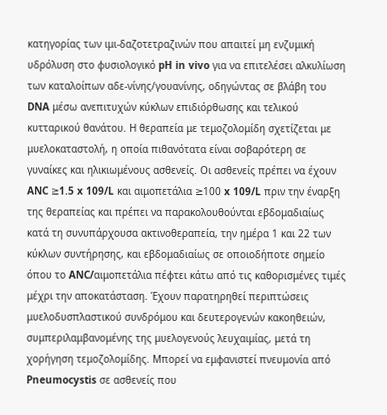κατηγορίας των ιμι-δαζοτετραζινών που απαιτεί μη ενζυμική υδρόλυση στο φυσιολογικό pH in vivo για να επιτελέσει αλκυλίωση των καταλοίπων αδε-νίνης/γουανίνης, οδηγώντας σε βλάβη του DNA μέσω ανεπιτυχών κύκλων επιδιόρθωσης και τελικού κυτταρικού θανάτου. Η θεραπεία με τεμοζολομίδη σχετίζεται με μυελοκαταστολή, η οποία πιθανότατα είναι σοβαρότερη σε γυναίκες και ηλικιωμένους ασθενείς. Οι ασθενείς πρέπει να έχουν ANC ≥1.5 x 109/L και αιμοπετάλια ≥100 x 109/L πριν την έναρξη της θεραπείας και πρέπει να παρακολουθούνται εβδομαδιαίως κατά τη συνυπάρχουσα ακτινοθεραπεία, την ημέρα 1 και 22 των κύκλων συντήρησης, και εβδομαδιαίως σε οποιοδήποτε σημείο όπου το ANC/αιμοπετάλια πέφτει κάτω από τις καθορισμένες τιμές μέχρι την αποκατάσταση. Έχουν παρατηρηθεί περιπτώσεις μυελοδυσπλαστικού συνδρόμου και δευτερογενών κακοηθειών, συμπεριλαμβανομένης της μυελογενούς λευχαιμίας, μετά τη χορήγηση τεμοζολομίδης. Μπορεί να εμφανιστεί πνευμονία από Pneumocystis σε ασθενείς που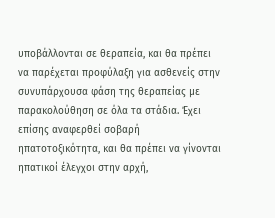υποβάλλονται σε θεραπεία, και θα πρέπει να παρέχεται προφύλαξη για ασθενείς στην συνυπάρχουσα φάση της θεραπείας με παρακολούθηση σε όλα τα στάδια. Έχει επίσης αναφερθεί σοβαρή ηπατοτοξικότητα, και θα πρέπει να γίνονται ηπατικοί έλεγχοι στην αρχή,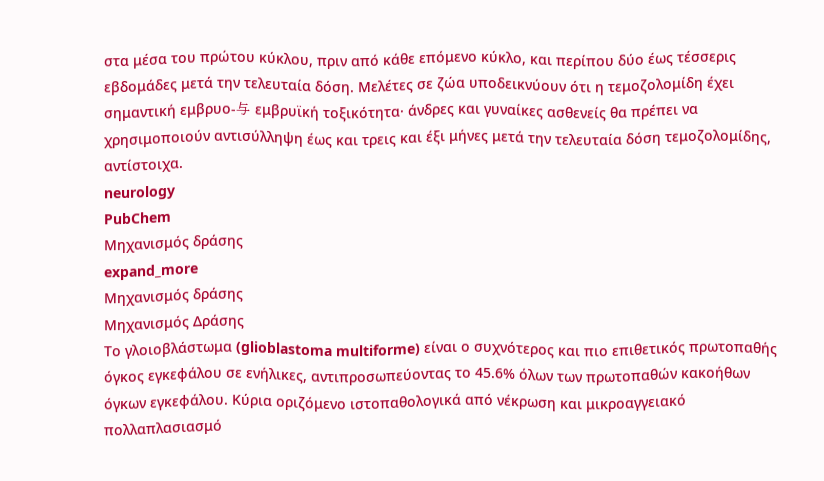στα μέσα του πρώτου κύκλου, πριν από κάθε επόμενο κύκλο, και περίπου δύο έως τέσσερις εβδομάδες μετά την τελευταία δόση. Μελέτες σε ζώα υποδεικνύουν ότι η τεμοζολομίδη έχει σημαντική εμβρυο-与 εμβρυϊκή τοξικότητα· άνδρες και γυναίκες ασθενείς θα πρέπει να χρησιμοποιούν αντισύλληψη έως και τρεις και έξι μήνες μετά την τελευταία δόση τεμοζολομίδης, αντίστοιχα.
neurology
PubChem
Μηχανισμός δράσης
expand_more
Μηχανισμός δράσης
Μηχανισμός Δράσης
Το γλοιοβλάστωμα (glioblastoma multiforme) είναι ο συχνότερος και πιο επιθετικός πρωτοπαθής όγκος εγκεφάλου σε ενήλικες, αντιπροσωπεύοντας το 45.6% όλων των πρωτοπαθών κακοήθων όγκων εγκεφάλου. Κύρια οριζόμενο ιστοπαθολογικά από νέκρωση και μικροαγγειακό πολλαπλασιασμό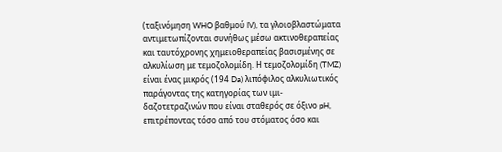(ταξινόμηση WHO βαθμού IV), τα γλοιοβλαστώματα αντιμετωπίζονται συνήθως μέσω ακτινοθεραπείας και ταυτόχρονης χημειοθεραπείας βασισμένης σε αλκυλίωση με τεμοζολομίδη. Η τεμοζολομίδη (TMZ) είναι ένας μικρός (194 Da) λιπόφιλος αλκυλιωτικός παράγοντας της κατηγορίας των ιμι-δαζοτετραζινών που είναι σταθερός σε όξινο pH, επιτρέποντας τόσο από του στόματος όσο και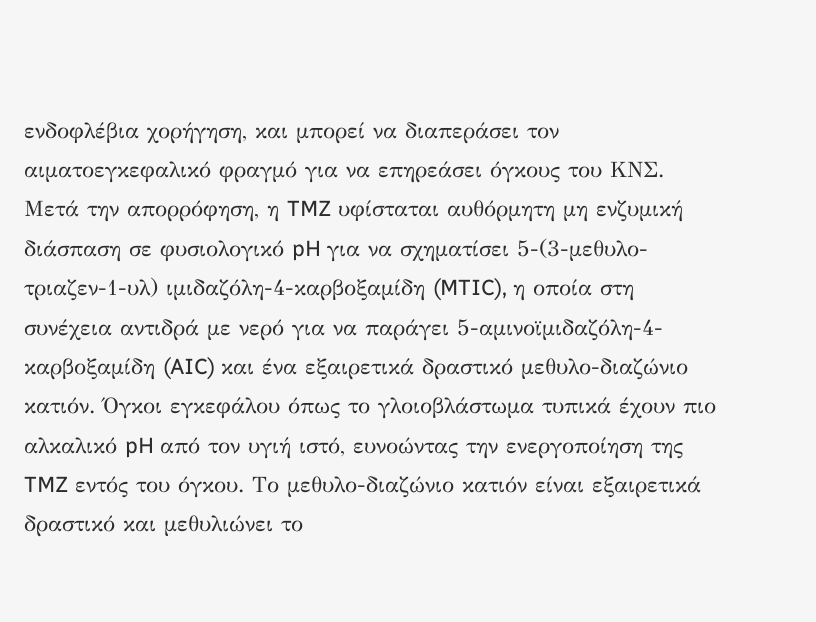ενδοφλέβια χορήγηση, και μπορεί να διαπεράσει τον αιματοεγκεφαλικό φραγμό για να επηρεάσει όγκους του ΚΝΣ. Μετά την απορρόφηση, η TMZ υφίσταται αυθόρμητη μη ενζυμική διάσπαση σε φυσιολογικό pH για να σχηματίσει 5-(3-μεθυλο- τριαζεν-1-υλ) ιμιδαζόλη-4-καρβοξαμίδη (MTIC), η οποία στη συνέχεια αντιδρά με νερό για να παράγει 5-αμινοϊμιδαζόλη-4-καρβοξαμίδη (AIC) και ένα εξαιρετικά δραστικό μεθυλο-διαζώνιο κατιόν. Όγκοι εγκεφάλου όπως το γλοιοβλάστωμα τυπικά έχουν πιο αλκαλικό pH από τον υγιή ιστό, ευνοώντας την ενεργοποίηση της TMZ εντός του όγκου. Το μεθυλο-διαζώνιο κατιόν είναι εξαιρετικά δραστικό και μεθυλιώνει το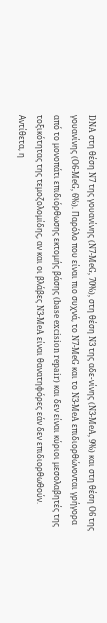DNA στη θέση N7 της γουανίνης (N7-MeG, 70%), στη θέση N3 της αδε-νίνης (N3-MeA, 9%) και στη θέση O6 της γουανίνης (O6-MeG, 6%). Παρόλο που είναι πιο συχνά, το N7-MeG και το N3-MeA επιδιορθώνονται γρήγορα από το μονοπάτι επιδιόρθωσης εκτομής βάσης (base excision repair) και δεν είναι κύριοι μεσολαβητές της τοξικότητας της τεμοζολομίδης, αν και οι βλάβες N3-MeA είναι θανατηφόρες εάν δεν επιδιορθωθούν. Αντίθετα, η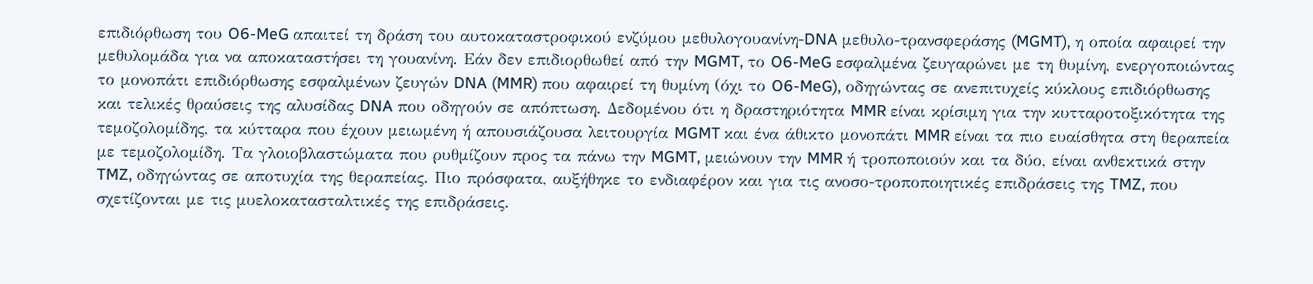επιδιόρθωση του O6-MeG απαιτεί τη δράση του αυτοκαταστροφικού ενζύμου μεθυλογουανίνη-DNA μεθυλο-τρανσφεράσης (MGMT), η οποία αφαιρεί την μεθυλομάδα για να αποκαταστήσει τη γουανίνη. Εάν δεν επιδιορθωθεί από την MGMT, το O6-MeG εσφαλμένα ζευγαρώνει με τη θυμίνη, ενεργοποιώντας το μονοπάτι επιδιόρθωσης εσφαλμένων ζευγών DNA (MMR) που αφαιρεί τη θυμίνη (όχι το O6-MeG), οδηγώντας σε ανεπιτυχείς κύκλους επιδιόρθωσης και τελικές θραύσεις της αλυσίδας DNA που οδηγούν σε απόπτωση. Δεδομένου ότι η δραστηριότητα MMR είναι κρίσιμη για την κυτταροτοξικότητα της τεμοζολομίδης, τα κύτταρα που έχουν μειωμένη ή απουσιάζουσα λειτουργία MGMT και ένα άθικτο μονοπάτι MMR είναι τα πιο ευαίσθητα στη θεραπεία με τεμοζολομίδη. Τα γλοιοβλαστώματα που ρυθμίζουν προς τα πάνω την MGMT, μειώνουν την MMR ή τροποποιούν και τα δύο, είναι ανθεκτικά στην TMZ, οδηγώντας σε αποτυχία της θεραπείας. Πιο πρόσφατα, αυξήθηκε το ενδιαφέρον και για τις ανοσο-τροποποιητικές επιδράσεις της TMZ, που σχετίζονται με τις μυελοκατασταλτικές της επιδράσεις.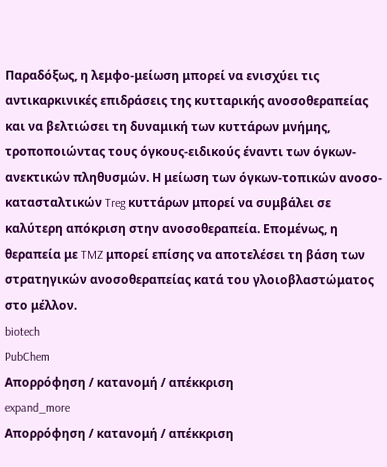Παραδόξως, η λεμφο-μείωση μπορεί να ενισχύει τις αντικαρκινικές επιδράσεις της κυτταρικής ανοσοθεραπείας και να βελτιώσει τη δυναμική των κυττάρων μνήμης, τροποποιώντας τους όγκους-ειδικούς έναντι των όγκων-ανεκτικών πληθυσμών. Η μείωση των όγκων-τοπικών ανοσο-κατασταλτικών Treg κυττάρων μπορεί να συμβάλει σε καλύτερη απόκριση στην ανοσοθεραπεία. Επομένως, η θεραπεία με TMZ μπορεί επίσης να αποτελέσει τη βάση των στρατηγικών ανοσοθεραπείας κατά του γλοιοβλαστώματος στο μέλλον.
biotech
PubChem
Απορρόφηση / κατανομή / απέκκριση
expand_more
Απορρόφηση / κατανομή / απέκκριση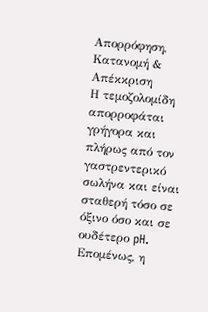Απορρόφηση, Κατανομή & Απέκκριση
Η τεμοζολομίδη απορροφάται γρήγορα και πλήρως από τον γαστρεντερικό σωλήνα και είναι σταθερή τόσο σε όξινο όσο και σε ουδέτερο pH. Επομένως, η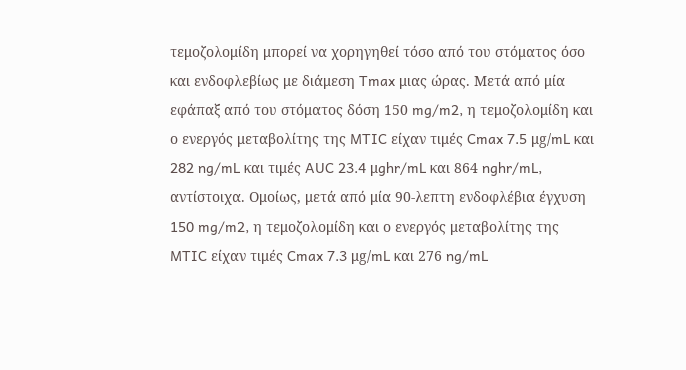τεμοζολομίδη μπορεί να χορηγηθεί τόσο από του στόματος όσο και ενδοφλεβίως με διάμεση Tmax μιας ώρας. Μετά από μία εφάπαξ από του στόματος δόση 150 mg/m2, η τεμοζολομίδη και ο ενεργός μεταβολίτης της MTIC είχαν τιμές Cmax 7.5 μg/mL και 282 ng/mL και τιμές AUC 23.4 μghr/mL και 864 nghr/mL, αντίστοιχα. Ομοίως, μετά από μία 90-λεπτη ενδοφλέβια έγχυση 150 mg/m2, η τεμοζολομίδη και ο ενεργός μεταβολίτης της MTIC είχαν τιμές Cmax 7.3 μg/mL και 276 ng/mL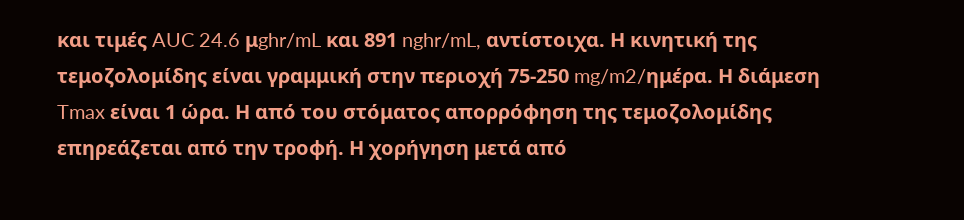και τιμές AUC 24.6 μghr/mL και 891 nghr/mL, αντίστοιχα. Η κινητική της τεμοζολομίδης είναι γραμμική στην περιοχή 75-250 mg/m2/ημέρα. Η διάμεση Tmax είναι 1 ώρα. Η από του στόματος απορρόφηση της τεμοζολομίδης επηρεάζεται από την τροφή. Η χορήγηση μετά από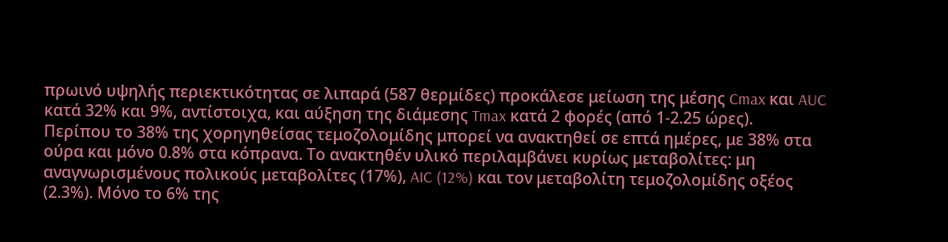πρωινό υψηλής περιεκτικότητας σε λιπαρά (587 θερμίδες) προκάλεσε μείωση της μέσης Cmax και AUC κατά 32% και 9%, αντίστοιχα, και αύξηση της διάμεσης Tmax κατά 2 φορές (από 1-2.25 ώρες).
Περίπου το 38% της χορηγηθείσας τεμοζολομίδης μπορεί να ανακτηθεί σε επτά ημέρες, με 38% στα ούρα και μόνο 0.8% στα κόπρανα. Το ανακτηθέν υλικό περιλαμβάνει κυρίως μεταβολίτες: μη αναγνωρισμένους πολικούς μεταβολίτες (17%), AIC (12%) και τον μεταβολίτη τεμοζολομίδης οξέος (2.3%). Μόνο το 6% της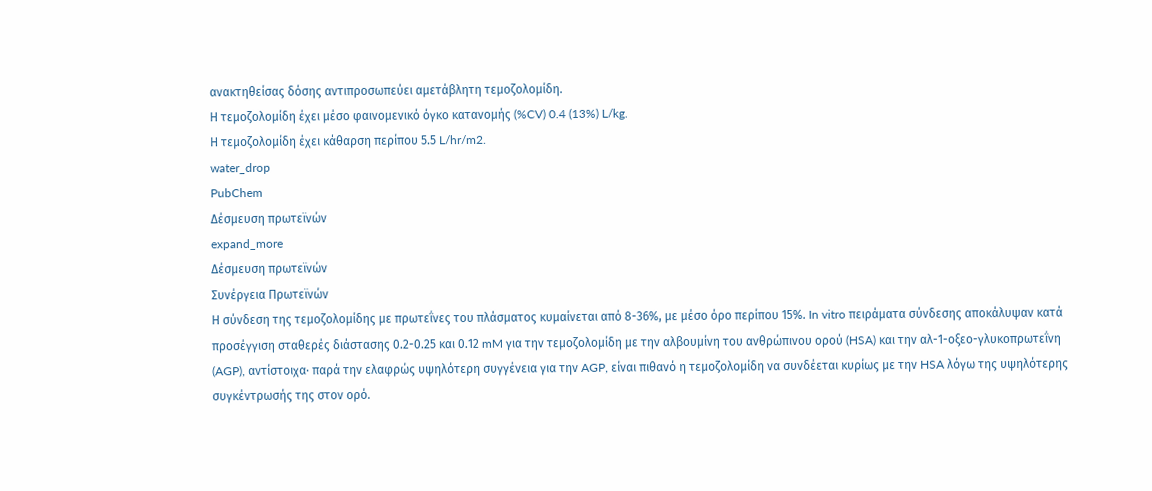ανακτηθείσας δόσης αντιπροσωπεύει αμετάβλητη τεμοζολομίδη.
Η τεμοζολομίδη έχει μέσο φαινομενικό όγκο κατανομής (%CV) 0.4 (13%) L/kg.
Η τεμοζολομίδη έχει κάθαρση περίπου 5.5 L/hr/m2.
water_drop
PubChem
Δέσμευση πρωτεϊνών
expand_more
Δέσμευση πρωτεϊνών
Συνέργεια Πρωτεϊνών
Η σύνδεση της τεμοζολομίδης με πρωτεΐνες του πλάσματος κυμαίνεται από 8-36%, με μέσο όρο περίπου 15%. In vitro πειράματα σύνδεσης αποκάλυψαν κατά προσέγγιση σταθερές διάστασης 0.2-0.25 και 0.12 mM για την τεμοζολομίδη με την αλβουμίνη του ανθρώπινου ορού (HSA) και την αλ-1-οξεο-γλυκοπρωτεΐνη (AGP), αντίστοιχα· παρά την ελαφρώς υψηλότερη συγγένεια για την AGP, είναι πιθανό η τεμοζολομίδη να συνδέεται κυρίως με την HSA λόγω της υψηλότερης συγκέντρωσής της στον ορό.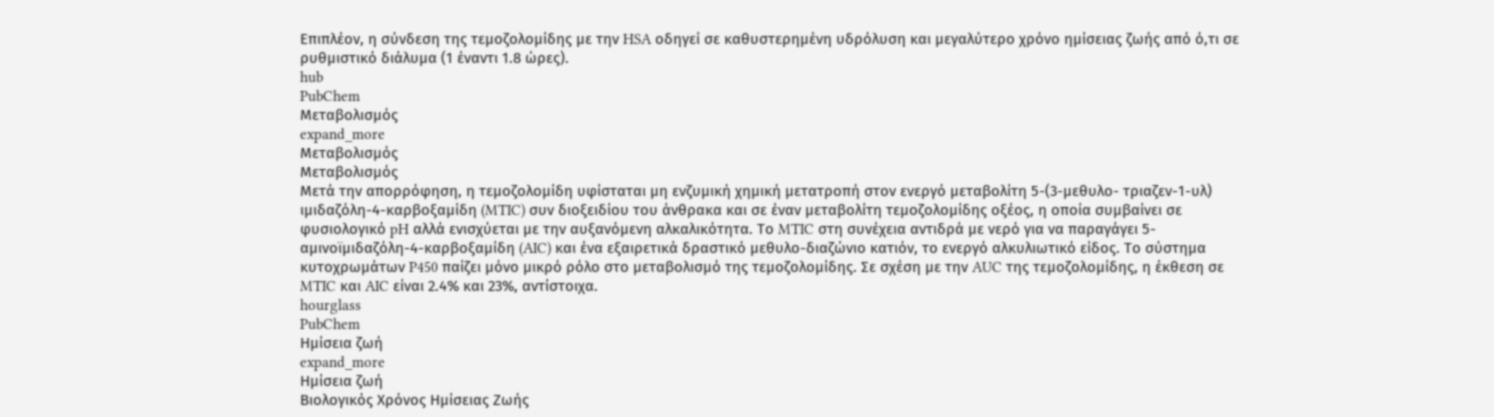Επιπλέον, η σύνδεση της τεμοζολομίδης με την HSA οδηγεί σε καθυστερημένη υδρόλυση και μεγαλύτερο χρόνο ημίσειας ζωής από ό,τι σε ρυθμιστικό διάλυμα (1 έναντι 1.8 ώρες).
hub
PubChem
Μεταβολισμός
expand_more
Μεταβολισμός
Μεταβολισμός
Μετά την απορρόφηση, η τεμοζολομίδη υφίσταται μη ενζυμική χημική μετατροπή στον ενεργό μεταβολίτη 5-(3-μεθυλο- τριαζεν-1-υλ) ιμιδαζόλη-4-καρβοξαμίδη (MTIC) συν διοξειδίου του άνθρακα και σε έναν μεταβολίτη τεμοζολομίδης οξέος, η οποία συμβαίνει σε φυσιολογικό pH αλλά ενισχύεται με την αυξανόμενη αλκαλικότητα. Το MTIC στη συνέχεια αντιδρά με νερό για να παραγάγει 5-αμινοϊμιδαζόλη-4-καρβοξαμίδη (AIC) και ένα εξαιρετικά δραστικό μεθυλο-διαζώνιο κατιόν, το ενεργό αλκυλιωτικό είδος. Το σύστημα κυτοχρωμάτων P450 παίζει μόνο μικρό ρόλο στο μεταβολισμό της τεμοζολομίδης. Σε σχέση με την AUC της τεμοζολομίδης, η έκθεση σε MTIC και AIC είναι 2.4% και 23%, αντίστοιχα.
hourglass
PubChem
Ημίσεια ζωή
expand_more
Ημίσεια ζωή
Βιολογικός Χρόνος Ημίσειας Ζωής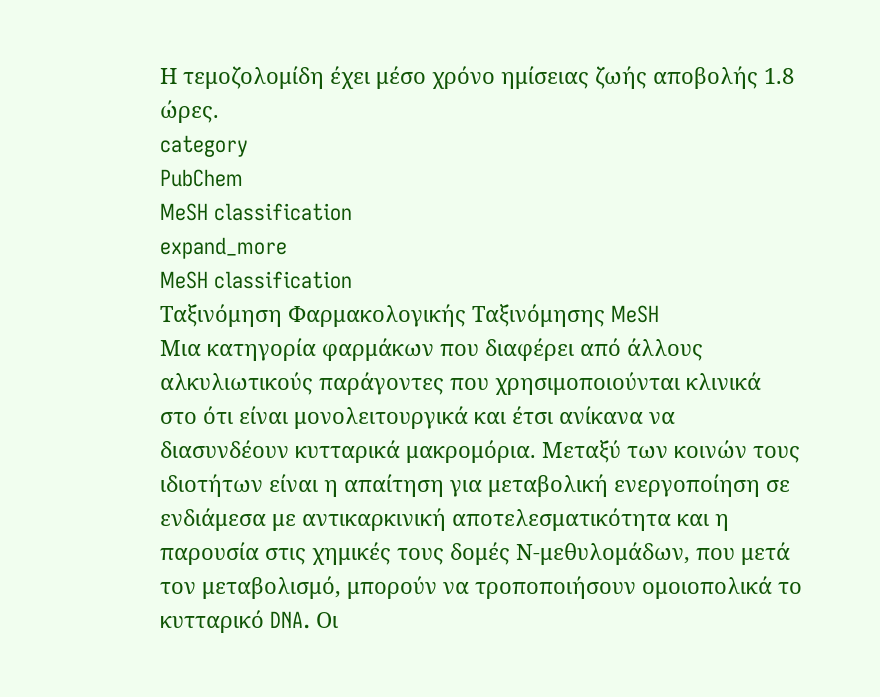Η τεμοζολομίδη έχει μέσο χρόνο ημίσειας ζωής αποβολής 1.8 ώρες.
category
PubChem
MeSH classification
expand_more
MeSH classification
Ταξινόμηση Φαρμακολογικής Ταξινόμησης MeSH
Μια κατηγορία φαρμάκων που διαφέρει από άλλους αλκυλιωτικούς παράγοντες που χρησιμοποιούνται κλινικά στο ότι είναι μονολειτουργικά και έτσι ανίκανα να διασυνδέουν κυτταρικά μακρομόρια. Μεταξύ των κοινών τους ιδιοτήτων είναι η απαίτηση για μεταβολική ενεργοποίηση σε ενδιάμεσα με αντικαρκινική αποτελεσματικότητα και η παρουσία στις χημικές τους δομές Ν-μεθυλομάδων, που μετά τον μεταβολισμό, μπορούν να τροποποιήσουν ομοιοπολικά το κυτταρικό DNA. Οι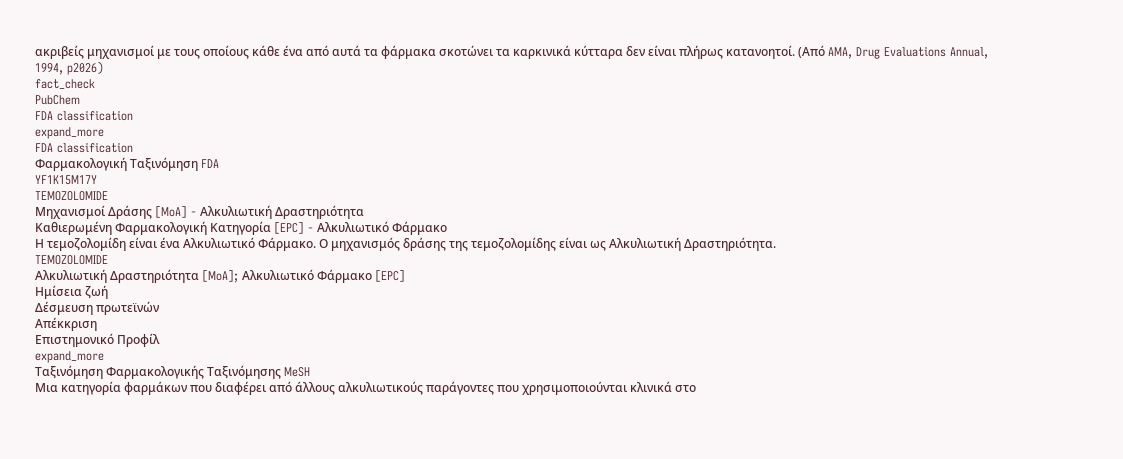ακριβείς μηχανισμοί με τους οποίους κάθε ένα από αυτά τα φάρμακα σκοτώνει τα καρκινικά κύτταρα δεν είναι πλήρως κατανοητοί. (Από AMA, Drug Evaluations Annual, 1994, p2026)
fact_check
PubChem
FDA classification
expand_more
FDA classification
Φαρμακολογική Ταξινόμηση FDA
YF1K15M17Y
TEMOZOLOMIDE
Μηχανισμοί Δράσης [MoA] - Αλκυλιωτική Δραστηριότητα
Καθιερωμένη Φαρμακολογική Κατηγορία [EPC] - Αλκυλιωτικό Φάρμακο
Η τεμοζολομίδη είναι ένα Αλκυλιωτικό Φάρμακο. Ο μηχανισμός δράσης της τεμοζολομίδης είναι ως Αλκυλιωτική Δραστηριότητα.
TEMOZOLOMIDE
Αλκυλιωτική Δραστηριότητα [MoA]; Αλκυλιωτικό Φάρμακο [EPC]
Ημίσεια ζωή
Δέσμευση πρωτεϊνών
Απέκκριση
Επιστημονικό Προφίλ
expand_more
Ταξινόμηση Φαρμακολογικής Ταξινόμησης MeSH
Μια κατηγορία φαρμάκων που διαφέρει από άλλους αλκυλιωτικούς παράγοντες που χρησιμοποιούνται κλινικά στο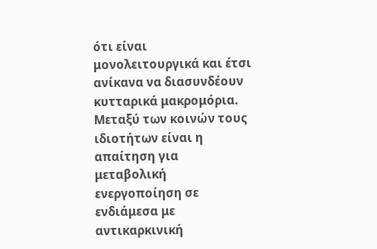ότι είναι μονολειτουργικά και έτσι ανίκανα να διασυνδέουν κυτταρικά μακρομόρια. Μεταξύ των κοινών τους ιδιοτήτων είναι η απαίτηση για μεταβολική ενεργοποίηση σε ενδιάμεσα με αντικαρκινική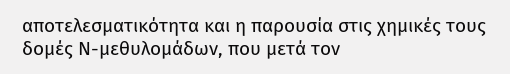αποτελεσματικότητα και η παρουσία στις χημικές τους δομές Ν-μεθυλομάδων, που μετά τον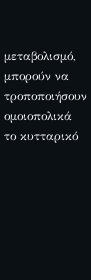μεταβολισμό, μπορούν να τροποποιήσουν ομοιοπολικά το κυτταρικό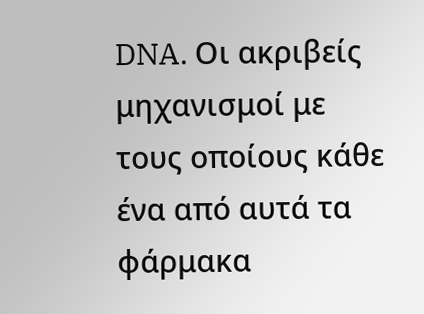DNA. Οι ακριβείς μηχανισμοί με τους οποίους κάθε ένα από αυτά τα φάρμακα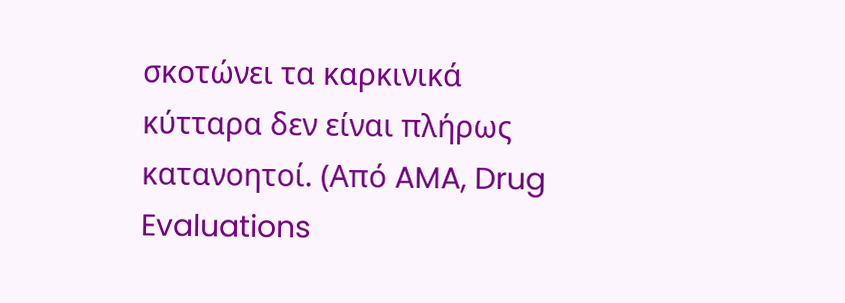σκοτώνει τα καρκινικά κύτταρα δεν είναι πλήρως κατανοητοί. (Από AMA, Drug Evaluations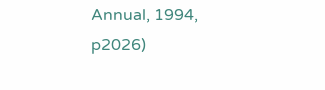Annual, 1994, p2026)